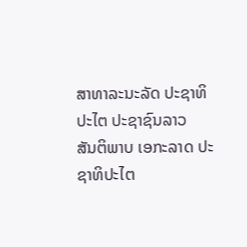ສາທາລະນະລັດ ປະຊາທິປະໄຕ ປະຊາຊົນລາວ
ສັນຕິພາບ ເອກະລາດ ປະຊາທິປະໄຕ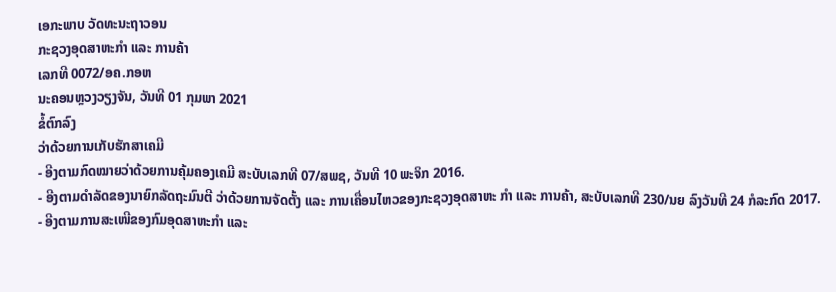ເອກະພາບ ວັດທະນະຖາວອນ
ກະຊວງອຸດສາຫະກຳ ແລະ ການຄ້າ
ເລກທີ 0072/ອຄ.ກອຫ
ນະຄອນຫຼວງວຽງຈັນ, ວັນທີ 01 ກຸມພາ 2021
ຂໍ້ຕົກລົງ
ວ່າດ້ວຍການເກັບຮັກສາເຄມີ
- ອີງຕາມກົດໝາຍວ່າດ້ວຍການຄຸ້ມຄອງເຄມີ ສະບັບເລກທີ 07/ສພຊ, ວັນທີ 10 ພະຈິກ 2016.
- ອີງຕາມດຳລັດຂອງນາຍົກລັດຖະມົນຕີ ວ່າດ້ວຍການຈັດຕັ້ງ ແລະ ການເຄື່ອນໄຫວຂອງກະຊວງອຸດສາຫະ ກຳ ແລະ ການຄ້າ, ສະບັບເລກທີ 230/ນຍ ລົງວັນທີ 24 ກໍລະກົດ 2017.
- ອີງຕາມການສະເໜີຂອງກົມອຸດສາຫະກຳ ແລະ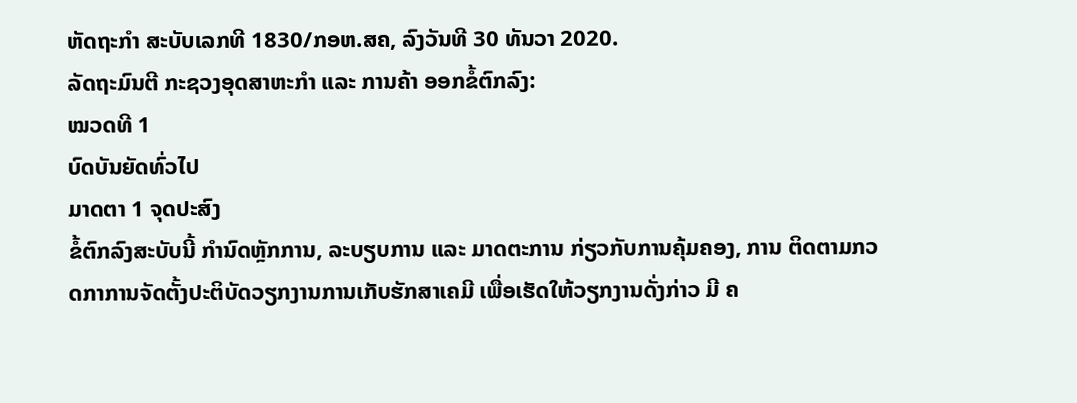ຫັດຖະກຳ ສະບັບເລກທີ 1830/ກອຫ.ສຄ, ລົງວັນທີ 30 ທັນວາ 2020.
ລັດຖະມົນຕີ ກະຊວງອຸດສາຫະກຳ ແລະ ການຄ້າ ອອກຂໍ້ຕົກລົງ:
ໝວດທີ 1
ບົດບັນຍັດທົ່ວໄປ
ມາດຕາ 1 ຈຸດປະສົງ
ຂໍ້ຕົກລົງສະບັບນີ້ ກຳນົດຫຼັກການ, ລະບຽບການ ແລະ ມາດຕະການ ກ່ຽວກັບການຄຸ້ມຄອງ, ການ ຕິດຕາມກວດກາການຈັດຕັ້ງປະຕິບັດວຽກງານການເກັບຮັກສາເຄມີ ເພື່ອເຮັດໃຫ້ວຽກງານດັ່ງກ່າວ ມີ ຄ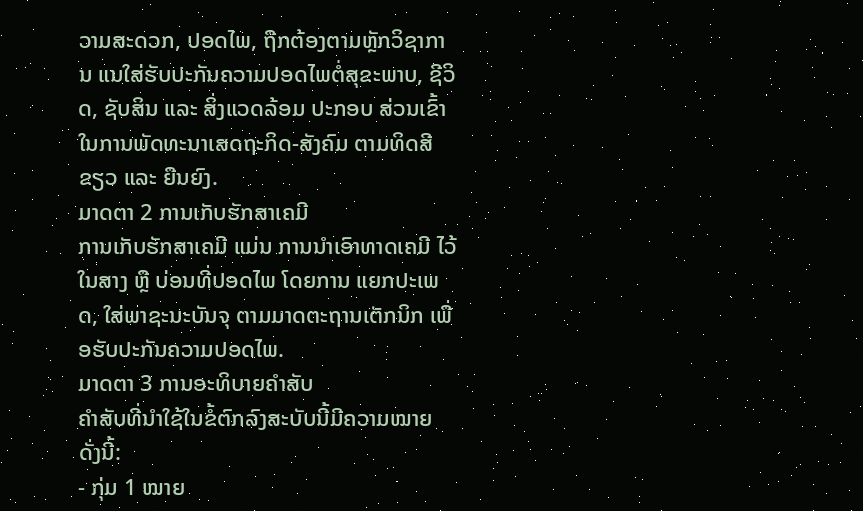ວາມສະດວກ, ປອດໄພ, ຖືກຕ້ອງຕາມຫຼັກວິຊາການ ແນໃສ່ຮັບປະກັນຄວາມປອດໄພຕໍ່ສຸຂະພາບ, ຊີວິດ, ຊັບສິນ ແລະ ສິ່ງແວດລ້ອມ ປະກອບ ສ່ວນເຂົ້າໃນການພັດທະນາເສດຖະກິດ-ສັງຄົມ ຕາມທິດສີຂຽວ ແລະ ຍືນຍົງ.
ມາດຕາ 2 ການເກັບຮັກສາເຄມີ
ການເກັບຮັກສາເຄມີ ແມ່ນ ການນໍາເອົາທາດເຄມີ ໄວ້ໃນສາງ ຫຼື ບ່ອນທີ່ປອດໄພ ໂດຍການ ແຍກປະເພດ, ໃສ່ພາຊະນະບັນຈຸ ຕາມມາດຕະຖານເຕັກນິກ ເພື່ອຮັບປະກັນຄວາມປອດໄພ.
ມາດຕາ 3 ການອະທິບາຍຄໍາສັບ
ຄໍາສັບທີ່ນໍາໃຊ້ໃນຂໍ້ຕົກລົງສະບັບນີ້ມີຄວາມໝາຍ ດັ່ງນີ້:
- ກຸ່ມ 1 ໝາຍ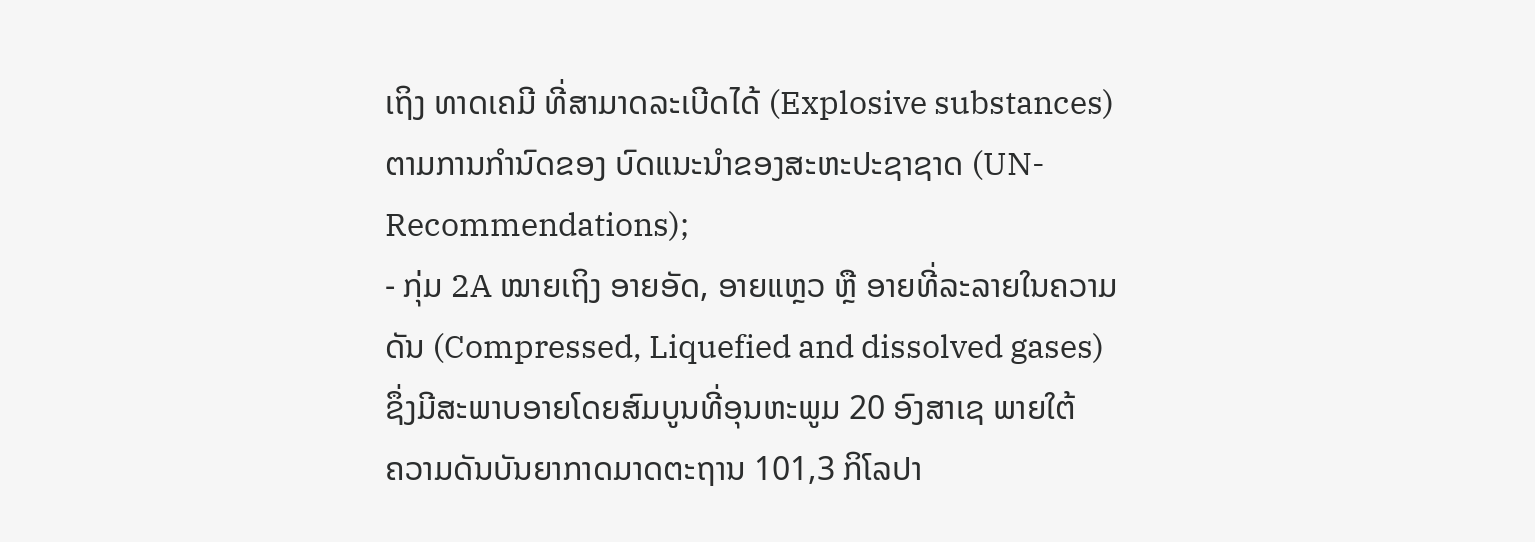ເຖິງ ທາດເຄມີ ທີ່ສາມາດລະເບີດໄດ້ (Explosive substances) ຕາມການກຳນົດຂອງ ບົດແນະນໍາຂອງສະຫະປະຊາຊາດ (UN-Recommendations);
- ກຸ່ມ 2A ໝາຍເຖິງ ອາຍອັດ, ອາຍແຫຼວ ຫຼື ອາຍທີ່ລະລາຍໃນຄວາມດັນ (Compressed, Liquefied and dissolved gases) ຊຶ່ງມີສະພາບອາຍໂດຍສົມບູນທີ່ອຸນຫະພູມ 20 ອົງສາເຊ ພາຍໃຕ້
ຄວາມດັນບັນຍາກາດມາດຕະຖານ 101,3 ກິໂລປາ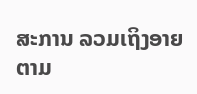ສະການ ລວມເຖິງອາຍຕາມ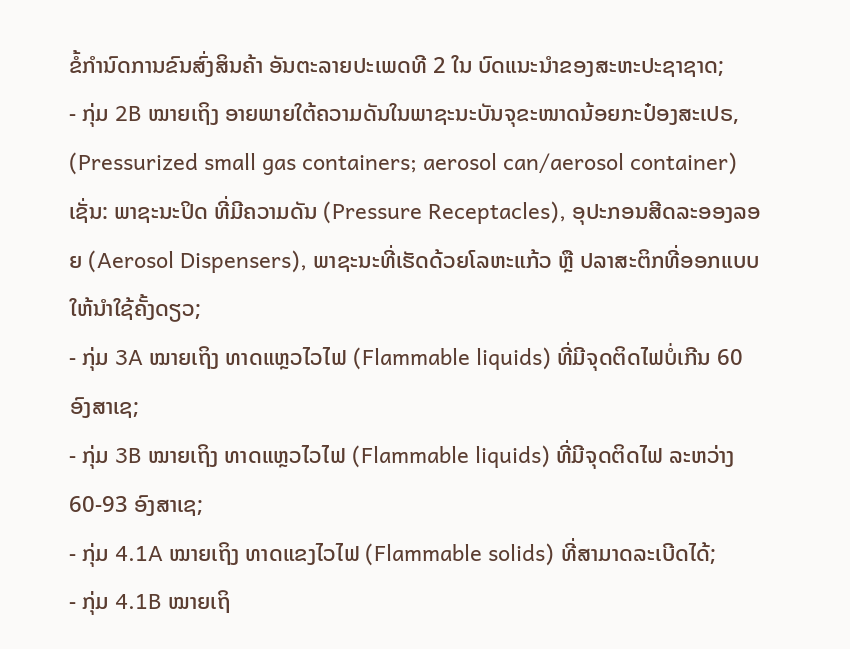ຂໍ້ກຳນົດການຂົນສົ່ງສິນຄ້າ ອັນຕະລາຍປະເພດທີ 2 ໃນ ບົດແນະນໍາຂອງສະຫະປະຊາຊາດ;
- ກຸ່ມ 2B ໝາຍເຖິງ ອາຍພາຍໃຕ້ຄວາມດັນໃນພາຊະນະບັນຈຸຂະໜາດນ້ອຍກະປ໋ອງສະເປຣ, (Pressurized small gas containers; aerosol can/aerosol container)ເຊັ່ນ: ພາຊະນະປິດ ທີ່ມີຄວາມດັນ (Pressure Receptacles), ອຸປະກອນສີດລະອອງລອຍ (Aerosol Dispensers), ພາຊະນະທີ່ເຮັດດ້ວຍໂລຫະແກ້ວ ຫຼື ປລາສະຕິກທີ່ອອກແບບໃຫ້ນໍາໃຊ້ຄັ້ງດຽວ;
- ກຸ່ມ 3A ໝາຍເຖິງ ທາດແຫຼວໄວໄຟ (Flammable liquids) ທີ່ມີຈຸດຕິດໄຟບໍ່ເກີນ 60 ອົງສາເຊ;
- ກຸ່ມ 3B ໝາຍເຖິງ ທາດແຫຼວໄວໄຟ (Flammable liquids) ທີ່ມີຈຸດຕິດໄຟ ລະຫວ່າງ 60-93 ອົງສາເຊ;
- ກຸ່ມ 4.1A ໝາຍເຖິງ ທາດແຂງໄວໄຟ (Flammable solids) ທີ່ສາມາດລະເບີດໄດ້;
- ກຸ່ມ 4.1B ໝາຍເຖິ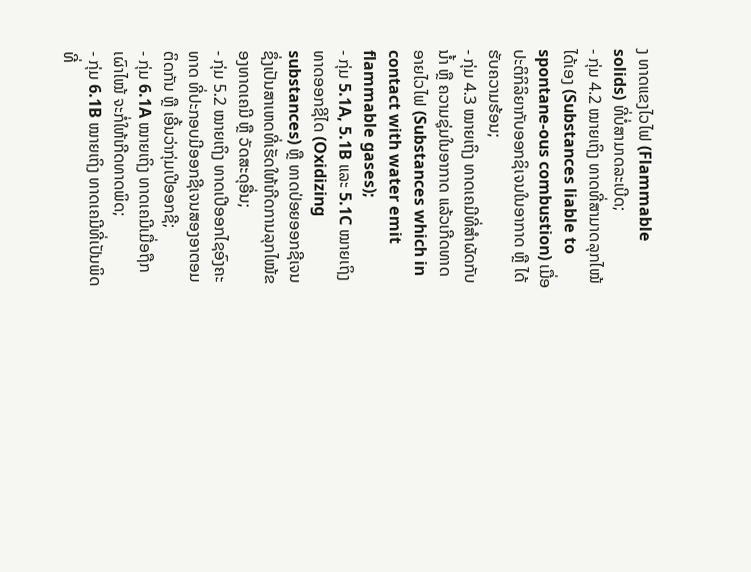ງ ທາດແຂງໄວໄຟ (Flammable solids) ທີ່ບໍ່ສາມາດລະເບີດ;
- ກຸ່ມ 4.2 ໝາຍເຖິງ ທາດທີ່ສາມາດລຸກໄໝ້ໄດ້ເອງ (Substances liable to spontane-ous combustion) ເມື່ອປະຕິກິລິຍາກັບອອກຊິເຈນໃນອາກາດ ຫຼື ໄດ້ຮັບຄວາມຮ້ອນ;
- ກຸ່ມ 4.3 ໝາຍເຖິງ ທາດເຄມີທີ່ສໍາຜັດກັບນໍ້າ ຫຼື ຄວາມຊຸ່ມໃນອາກາດ ແລ້ວເກີດທາດອາຍໄວໄຟ (Substances which in contact with water emit flammable gases);
- ກຸ່ມ 5.1A, 5.1B ແລະ 5.1C ໝາຍເຖິງທາດອອກຊີໄດ (Oxidizing substances) ຫຼື ທາດປ່ອຍອອກຊີເຈນ ຊຶ່ງເປັນສາເຫດທີ່ເຮັດໃຫ້ເກີດການລຸກໄໝ້ຂອງທາດເຄມີ ຫຼື ວັດສະດຸອື່ນ;
- ກຸ່ມ 5.2 ໝາຍເຖິງ ທາດເປີອອກໄຊອົງຄະທາດ ທີ່ປະກອບມີອອກຊີເຈນສອງອາຕອມ ຕິດກັນ ຫຼື ເອີ້ນວ່າກຸ່ມເປີອອກຊີ;
- ກຸ່ມ 6.1A ໝາຍເຖິງ ທາດເຄມີເມື່ອຖືກເຜົາໄໝ້ ຈະກໍ່ໃຫ້ເກີດທາດພິດ;
- ກຸ່ມ 6.1B ໝາຍເຖິງ ທາດເຄມີທີ່ເປັນພິດ ທີ່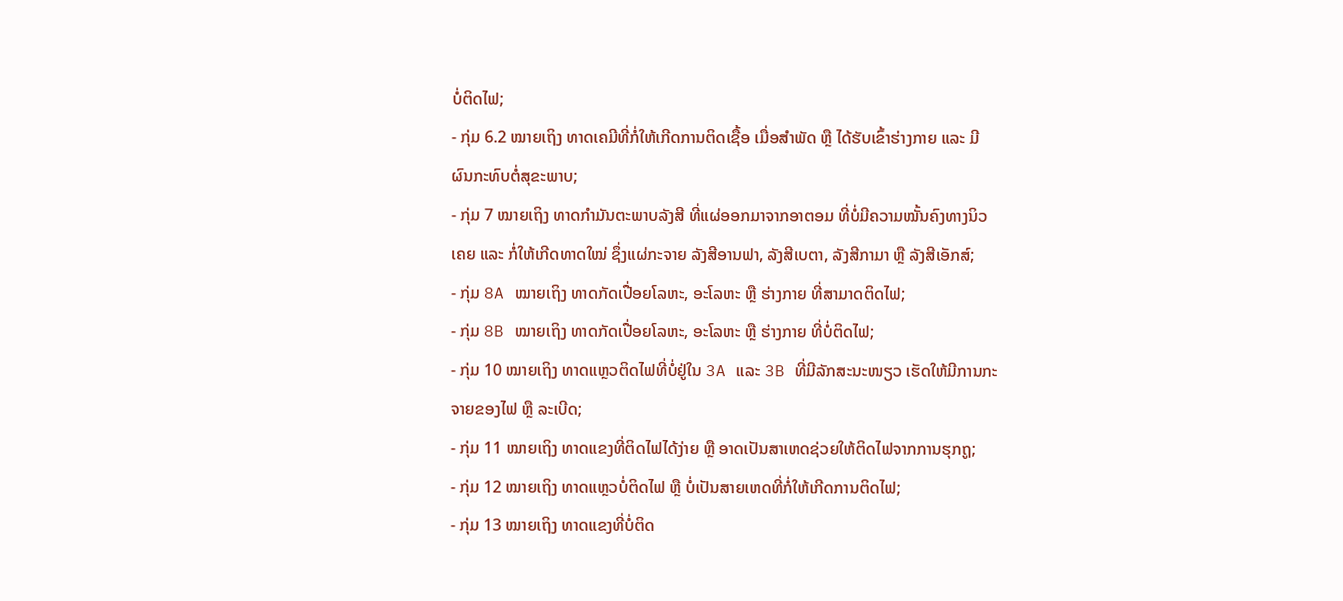ບໍ່ຕິດໄຟ;
- ກຸ່ມ 6.2 ໝາຍເຖິງ ທາດເຄມີທີ່ກໍ່ໃຫ້ເກີດການຕິດເຊື້ອ ເມື່ອສໍາພັດ ຫຼື ໄດ້ຮັບເຂົ້າຮ່າງກາຍ ແລະ ມີຜົນກະທົບຕໍ່ສຸຂະພາບ;
- ກຸ່ມ 7 ໝາຍເຖິງ ທາດກຳມັນຕະພາບລັງສີ ທີ່ແຜ່ອອກມາຈາກອາຕອມ ທີ່ບໍ່ມີຄວາມໝັ້ນຄົງທາງນິວເຄຍ ແລະ ກໍ່ໃຫ້ເກີດທາດໃໝ່ ຊຶ່ງແຜ່ກະຈາຍ ລັງສີອານຟາ, ລັງສີເບຕາ, ລັງສີກາມາ ຫຼື ລັງສີເອັກສ໌;
- ກຸ່ມ 8A ໝາຍເຖິງ ທາດກັດເປື່ອຍໂລຫະ, ອະໂລຫະ ຫຼື ຮ່າງກາຍ ທີ່ສາມາດຕິດໄຟ;
- ກຸ່ມ 8B ໝາຍເຖິງ ທາດກັດເປື່ອຍໂລຫະ, ອະໂລຫະ ຫຼື ຮ່າງກາຍ ທີ່ບໍ່ຕິດໄຟ;
- ກຸ່ມ 10 ໝາຍເຖິງ ທາດແຫຼວຕິດໄຟທີ່ບໍ່ຢູ່ໃນ 3A ແລະ 3B ທີ່ມີລັກສະນະໜຽວ ເຮັດໃຫ້ມີການກະຈາຍຂອງໄຟ ຫຼື ລະເບີດ;
- ກຸ່ມ 11 ໝາຍເຖິງ ທາດແຂງທີ່ຕິດໄຟໄດ້ງ່າຍ ຫຼື ອາດເປັນສາເຫດຊ່ວຍໃຫ້ຕິດໄຟຈາກການຮຸກຖູ;
- ກຸ່ມ 12 ໝາຍເຖິງ ທາດແຫຼວບໍ່ຕິດໄຟ ຫຼື ບໍ່ເປັນສາຍເຫດທີ່ກໍ່ໃຫ້ເກີດການຕິດໄຟ;
- ກຸ່ມ 13 ໝາຍເຖິງ ທາດແຂງທີ່ບໍ່ຕິດ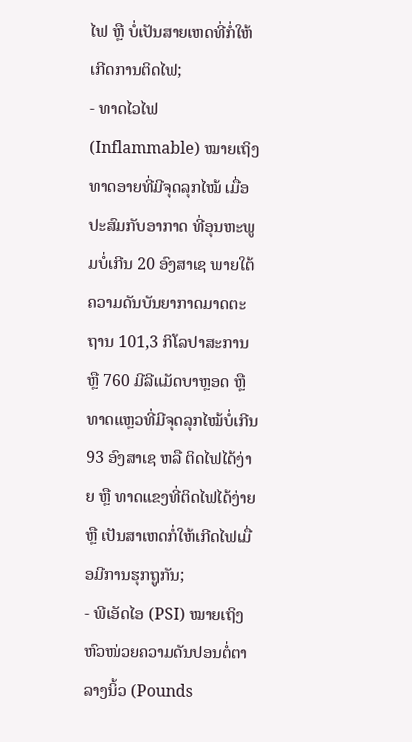ໄຟ ຫຼື ບໍ່ເປັນສາຍເຫດທີ່ກໍ່ໃຫ້ເກີດການຕິດໄຟ;
- ທາດໄວໄຟ (Inflammable) ໝາຍເຖິງ ທາດອາຍທີ່ມີຈຸດລຸກໄໝ້ ເມື່ອປະສົມກັບອາກາດ ທີ່ອຸນຫະພູມບໍ່ເກີນ 20 ອົງສາເຊ ພາຍໃຕ້ຄວາມດັນບັນຍາກາດມາດຕະຖານ 101,3 ກິໂລປາສະການ ຫຼື 760 ມີລີແມັດບາຫຼອດ ຫຼື ທາດແຫຼວທີ່ມີຈຸດລຸກໄໝ້ບໍ່ເກີນ 93 ອົງສາເຊ ຫລື ຕິດໄຟໄດ້ງ່າຍ ຫຼື ທາດແຂງທີ່ຕິດໄຟໄດ້ງ່າຍ ຫຼື ເປັນສາເຫດກໍ່ໃຫ້ເກີດໄຟເມື່ອມີການຮຸກຖູກັນ;
- ພີເອັດໄອ (PSI) ໝາຍເຖິງ ຫົວໜ່ວຍຄວາມດັນປອນຕໍ່ຕາລາງນິ້ວ (Pounds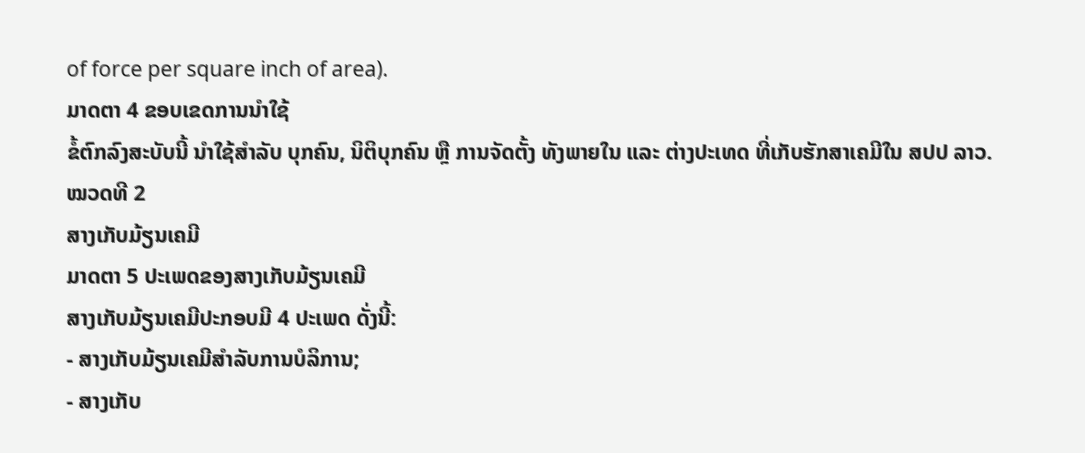of force per square inch of area).
ມາດຕາ 4 ຂອບເຂດການນຳໃຊ້
ຂໍ້ຕົກລົງສະບັບນີ້ ນຳໃຊ້ສຳລັບ ບຸກຄົນ, ນິຕິບຸກຄົນ ຫຼື ການຈັດຕັ້ງ ທັງພາຍໃນ ແລະ ຕ່າງປະເທດ ທີ່ເກັບຮັກສາເຄມີໃນ ສປປ ລາວ.
ໝວດທີ 2
ສາງເກັບມ້ຽນເຄມີ
ມາດຕາ 5 ປະເພດຂອງສາງເກັບມ້ຽນເຄມີ
ສາງເກັບມ້ຽນເຄມີປະກອບມີ 4 ປະເພດ ດັ່ງນີ້:
- ສາງເກັບມ້ຽນເຄມີສໍາລັບການບໍລິການ;
- ສາງເກັບ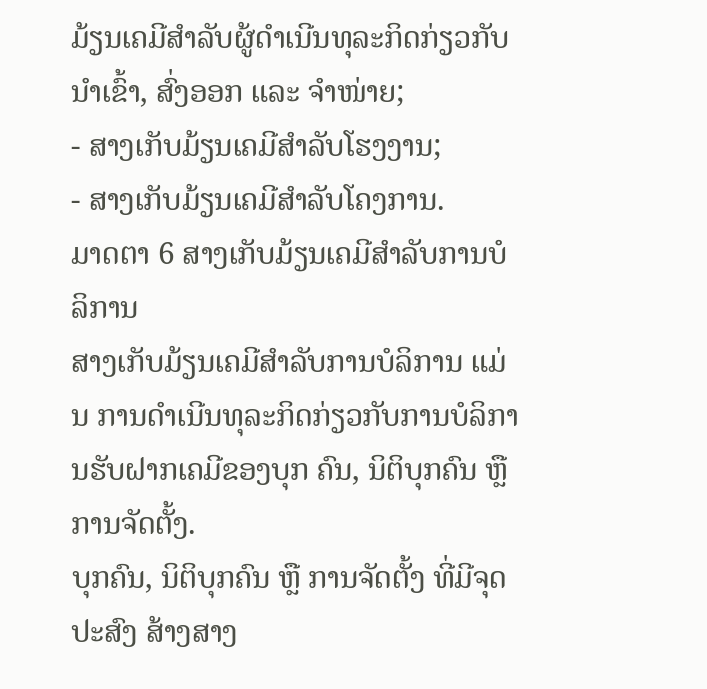ມ້ຽນເຄມີສໍາລັບຜູ້ດໍາເນີນທຸລະກິດກ່ຽວກັບນໍາເຂົ້າ, ສົ່ງອອກ ແລະ ຈໍາໜ່າຍ;
- ສາງເກັບມ້ຽນເຄມີສໍາລັບໂຮງງານ;
- ສາງເກັບມ້ຽນເຄມີສໍາລັບໂຄງການ.
ມາດຕາ 6 ສາງເກັບມ້ຽນເຄມີສໍາລັບການບໍລິການ
ສາງເກັບມ້ຽນເຄມີສໍາລັບການບໍລິການ ແມ່ນ ການດໍາເນີນທຸລະກິດກ່ຽວກັບການບໍລິການຮັບຝາກເຄມີຂອງບຸກ ຄົນ, ນິຕິບຸກຄົນ ຫຼື ການຈັດຕັ້ງ.
ບຸກຄົນ, ນິຕິບຸກຄົນ ຫຼື ການຈັດຕັ້ງ ທີ່ມີຈຸດປະສົງ ສ້າງສາງ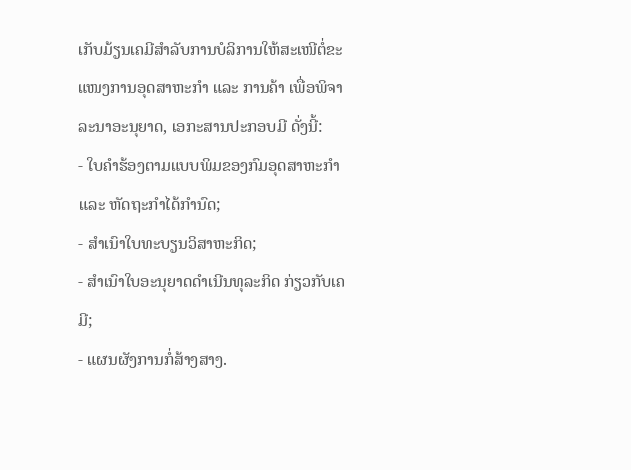ເກັບມ້ຽນເຄມີສໍາລັບການບໍລິການໃຫ້ສະເໜີຕໍ່ຂະ ແໜງການອຸດສາຫະກໍາ ແລະ ການຄ້າ ເພື່ອພິຈາລະນາອະນຸຍາດ, ເອກະສານປະກອບມີ ດັ່ງນີ້:
- ໃບຄໍາຮ້ອງຕາມແບບພິມຂອງກົມອຸດສາຫະກໍາ ແລະ ຫັດຖະກໍາໄດ້ກໍານົດ;
- ສໍາເນົາໃບທະບຽນວິສາຫະກິດ;
- ສໍາເນົາໃບອະນຸຍາດດໍາເນີນທຸລະກິດ ກ່ຽວກັບເຄມີ;
- ແຜນຜັງການກໍ່ສ້າງສາງ.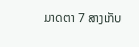ມາດຕາ 7 ສາງເກັບ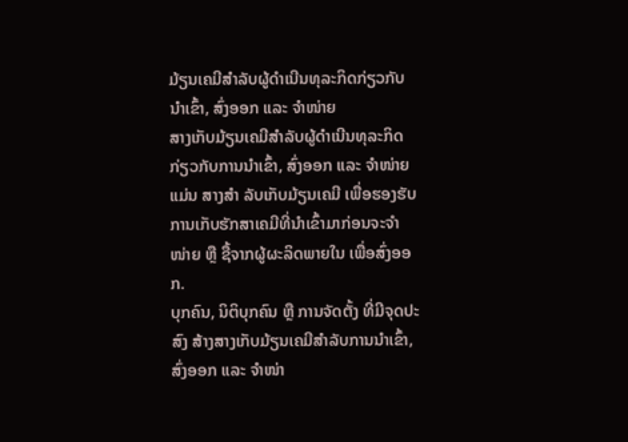ມ້ຽນເຄມີສໍາລັບຜູ້ດໍາເນີນທຸລະກິດກ່ຽວກັບນໍາເຂົ້າ, ສົ່ງອອກ ແລະ ຈໍາໜ່າຍ
ສາງເກັບມ້ຽນເຄມີສໍາລັບຜູ້ດໍາເນີນທຸລະກິດກ່ຽວກັບການນໍາເຂົ້າ, ສົ່ງອອກ ແລະ ຈໍາໜ່າຍ ແມ່ນ ສາງສໍາ ລັບເກັບມ້ຽນເຄມີ ເພື່ອຮອງຮັບການເກັບຮັກສາເຄມີທີ່ນໍາເຂົ້າມາກ່ອນຈະຈໍາໜ່າຍ ຫຼື ຊື້ຈາກຜູ້ຜະລິດພາຍໃນ ເພື່ອສົ່ງອອກ.
ບຸກຄົນ, ນິຕິບຸກຄົນ ຫຼື ການຈັດຕັ້ງ ທີ່ມີຈຸດປະສົງ ສ້າງສາງເກັບມ້ຽນເຄມີສໍາລັບການນໍາເຂົ້າ, ສົ່ງອອກ ແລະ ຈໍາໜ່າ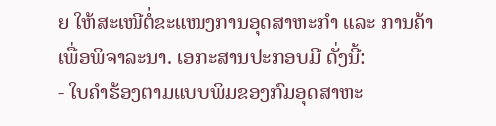ຍ ໃຫ້ສະເໜີຕໍ່ຂະແໜງການອຸດສາຫະກໍາ ແລະ ການຄ້າ ເພື່ອພິຈາລະນາ. ເອກະສານປະກອບມີ ດັ່ງນີ້:
- ໃບຄໍາຮ້ອງຕາມແບບພິມຂອງກົມອຸດສາຫະ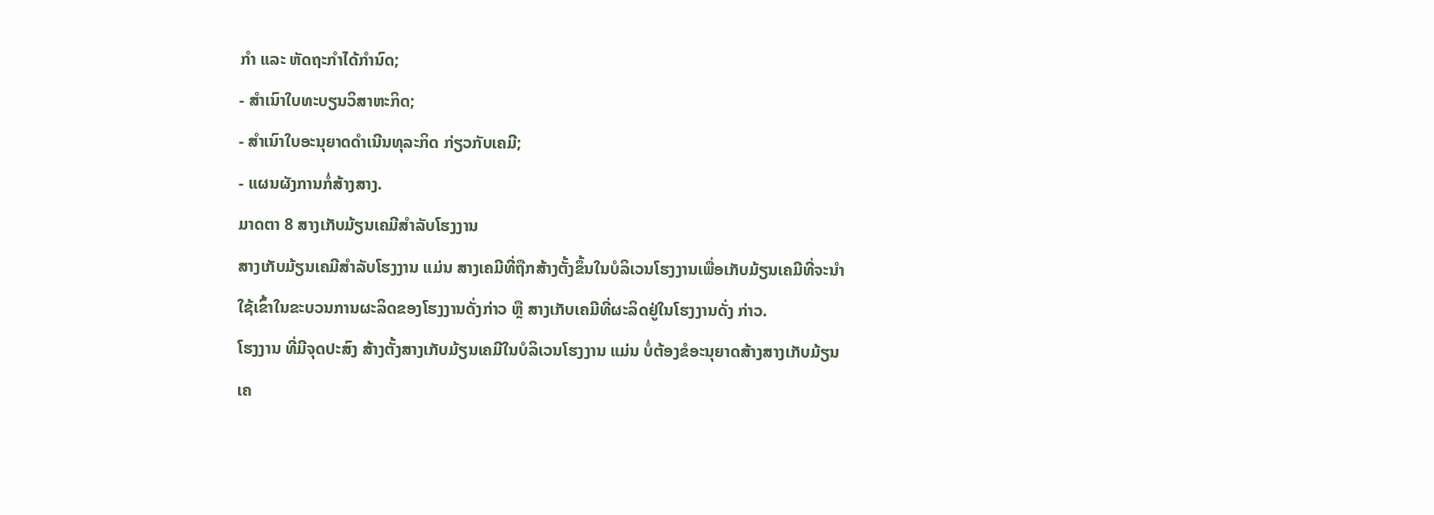ກໍາ ແລະ ຫັດຖະກໍາໄດ້ກໍານົດ;
- ສໍາເນົາໃບທະບຽນວິສາຫະກິດ;
- ສໍາເນົາໃບອະນຸຍາດດໍາເນີນທຸລະກິດ ກ່ຽວກັບເຄມີ;
- ແຜນຜັງການກໍ່ສ້າງສາງ.
ມາດຕາ 8 ສາງເກັບມ້ຽນເຄມີສໍາລັບໂຮງງານ
ສາງເກັບມ້ຽນເຄມີສໍາລັບໂຮງງານ ແມ່ນ ສາງເຄມີທີ່ຖືກສ້າງຕັ້ງຂຶ້ນໃນບໍລິເວນໂຮງງານເພື່ອເກັບມ້ຽນເຄມີທີ່ຈະນໍາໃຊ້ເຂົ້າໃນຂະບວນການຜະລິດຂອງໂຮງງານດັ່ງກ່າວ ຫຼື ສາງເກັບເຄມີທີ່ຜະລິດຢູ່ໃນໂຮງງານດັ່ງ ກ່າວ.
ໂຮງງານ ທີ່ມີຈຸດປະສົງ ສ້າງຕັ້ງສາງເກັບມ້ຽນເຄມີໃນບໍລິເວນໂຮງງານ ແມ່ນ ບໍ່ຕ້ອງຂໍອະນຸຍາດສ້າງສາງເກັບມ້ຽນເຄ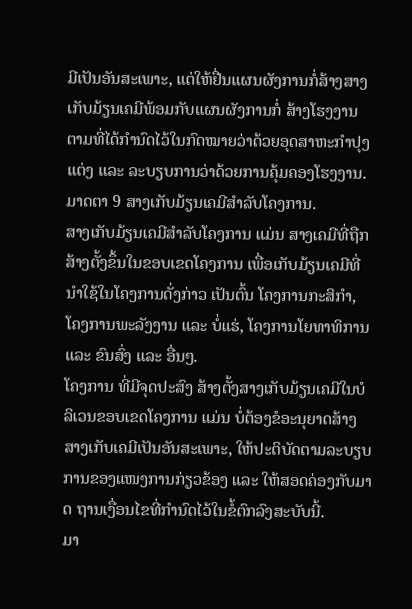ມີເປັນອັນສະເພາະ, ແຕ່ໃຫ້ຢື່ນແຜນຜັງການກໍ່ສ້າງສາງເກັບມ້ຽນເຄມີພ້ອມກັບແຜນຜັງການກໍ່ ສ້າງໂຮງງານ ຕາມທີ່ໄດ້ກໍານົດໄວ້ໃນກົດໝາຍວ່າດ້ວຍອຸດສາຫະກໍາປຸງແຕ່ງ ແລະ ລະບຽບການວ່າດ້ວຍການຄຸ້ມຄອງໂຮງງານ.
ມາດຕາ 9 ສາງເກັບມ້ຽນເຄມີສໍາລັບໂຄງການ.
ສາງເກັບມ້ຽນເຄມີສໍາລັບໂຄງການ ແມ່ນ ສາງເຄມີທີ່ຖືກສ້າງຕັ້ງຂຶ້ນໃນຂອບເຂດໂຄງການ ເພື່ອເກັບມ້ຽນເຄມີທີ່ນໍາໃຊ້ໃນໂຄງການດັ່ງກ່າວ ເປັນຕົ້ນ ໂຄງການກະສິກໍາ, ໂຄງການພະລັງງານ ແລະ ບໍ່ແຮ່, ໂຄງການໂຍທາທິການ ແລະ ຂົນສົ່ງ ແລະ ອື່ນໆ.
ໂຄງການ ທີ່ມີຈຸດປະສົງ ສ້າງຕັ້ງສາງເກັບມ້ຽນເຄມີໃນບໍລິເວນຂອບເຂດໂຄງການ ແມ່ນ ບໍ່ຕ້ອງຂໍອະນຸຍາດສ້າງ ສາງເກັບເຄມີເປັນອັນສະເພາະ, ໃຫ້ປະຕິບັດຕາມລະບຽບການຂອງແໜງການກ່ຽວຂ້ອງ ແລະ ໃຫ້ສອດຄ່ອງກັບມາດ ຖານເງື່ອນໄຂທີ່ກຳນົດໄວ້ໃນຂໍ້ຕົກລົງສະບັບນີ້.
ມາ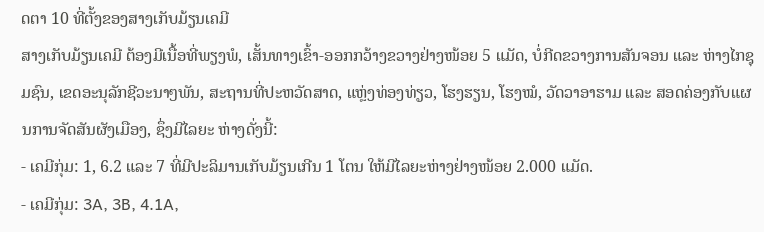ດຕາ 10 ທີ່ຕັ້ງຂອງສາງເກັບມ້ຽນເຄມີ
ສາງເກັບມ້ຽນເຄມີ ຕ້ອງມີເນື້ອທີ່ພຽງພໍ, ເສັ້ນທາງເຂົ້າ-ອອກກວ້າງຂວາງຢ່າງໜ້ອຍ 5 ແມັດ, ບໍ່ກີດຂວາງການສັນຈອນ ແລະ ຫ່າງໄກຊຸມຊົນ, ເຂດອະນຸລັກຊີວະນາໆພັນ, ສະຖານທີ່ປະຫວັດສາດ, ແຫຼ່ງທ່ອງທ່ຽວ, ໂຮງຮຽນ, ໂຮງໝໍ, ວັດວາອາຮາມ ແລະ ສອດຄ່ອງກັບແຜນການຈັດສັນຜັງເມືອງ, ຊຶ່ງມີໄລຍະ ຫ່າງດັ່ງນີ້:
- ເຄມີກຸ່ມ: 1, 6.2 ແລະ 7 ທີ່ມີປະລິມານເກັບມ້ຽນເກີນ 1 ໂຕນ ໃຫ້ມີໄລຍະຫ່າງຢ່າງໜ້ອຍ 2.000 ແມັດ.
- ເຄມີກຸ່ມ: 3A, 3B, 4.1A,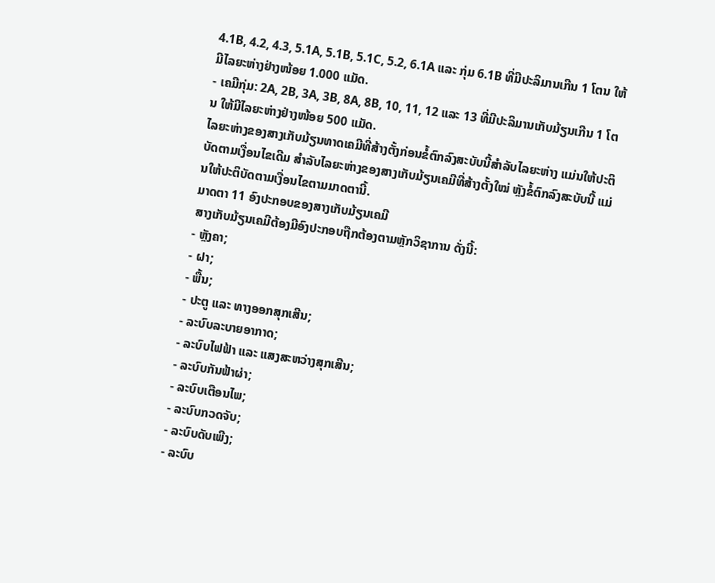4.1B, 4.2, 4.3, 5.1A, 5.1B, 5.1C, 5.2, 6.1A ແລະ ກຸ່ມ 6.1B ທີ່ມີປະລິມານເກີນ 1 ໂຕນ ໃຫ້ມີໄລຍະຫ່າງຢ່າງໜ້ອຍ 1.000 ແມັດ.
- ເຄມີກຸ່ມ: 2A, 2B, 3A, 3B, 8A, 8B, 10, 11, 12 ແລະ 13 ທີ່ມີປະລິມານເກັບມ້ຽນເກີນ 1 ໂຕນ ໃຫ້ມີໄລຍະຫ່າງຢ່າງໜ້ອຍ 500 ແມັດ.
ໄລຍະຫ່າງຂອງສາງເກັບມ້ຽນທາດເຄມີທີ່ສ້າງຕັ້ງກ່ອນຂໍ້ຕົກລົງສະບັບນີ້ສໍາລັບໄລຍະຫ່າງ ແມ່ນໃຫ້ປະຕິບັດຕາມເງື່ອນໄຂເດີມ ສໍາລັບໄລຍະຫ່າງຂອງສາງເກັບມ້ຽນເຄມີທີ່ສ້າງຕັ້ງໃໝ່ ຫຼັງຂໍ້ຕົກລົງສະບັບນີ້ ແມ່ນໃຫ້ປະຕິບັດຕາມເງື່ອນໄຂຕາມມາດຕານີ້.
ມາດຕາ 11 ອົງປະກອບຂອງສາງເກັບມ້ຽນເຄມີ
ສາງເກັບມ້ຽນເຄມີຕ້ອງມີອົງປະກອບຖືກຕ້ອງຕາມຫຼັກວິຊາການ ດັ່ງນີ້:
- ຫຼັງຄາ;
- ຝາ;
- ພື້ນ;
- ປະຕູ ແລະ ທາງອອກສຸກເສີນ;
- ລະບົບລະບາຍອາກາດ;
- ລະບົບໄຟຟ້າ ແລະ ແສງສະຫວ່າງສຸກເສີນ;
- ລະບົບກັນຟ້າຜ່າ;
- ລະບົບເຕືອນໄພ;
- ລະບົບກວດຈັບ;
- ລະບົບດັບເພີງ;
- ລະບົບ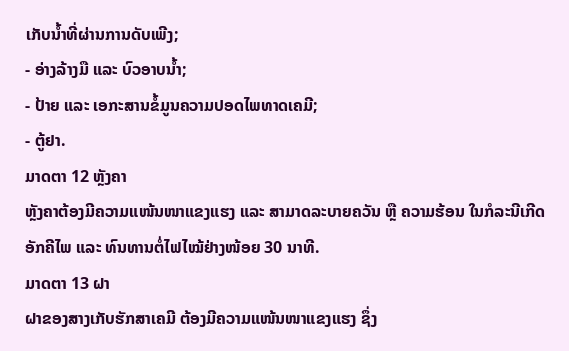ເກັບນ້ຳທີ່ຜ່ານການດັບເພີງ;
- ອ່າງລ້າງມື ແລະ ບົວອາບນໍ້າ;
- ປ້າຍ ແລະ ເອກະສານຂໍ້ມູນຄວາມປອດໄພທາດເຄມີ;
- ຕູ້ຢາ.
ມາດຕາ 12 ຫຼັງຄາ
ຫຼັງຄາຕ້ອງມີຄວາມແໜ້ນໜາແຂງແຮງ ແລະ ສາມາດລະບາຍຄວັນ ຫຼື ຄວາມຮ້ອນ ໃນກໍລະນີເກີດ ອັກຄີໄພ ແລະ ທົນທານຕໍ່ໄຟໄໝ້ຢ່າງໜ້ອຍ 30 ນາທີ.
ມາດຕາ 13 ຝາ
ຝາຂອງສາງເກັບຮັກສາເຄມີ ຕ້ອງມີຄວາມແໜ້ນໜາແຂງແຮງ ຊຶ່ງ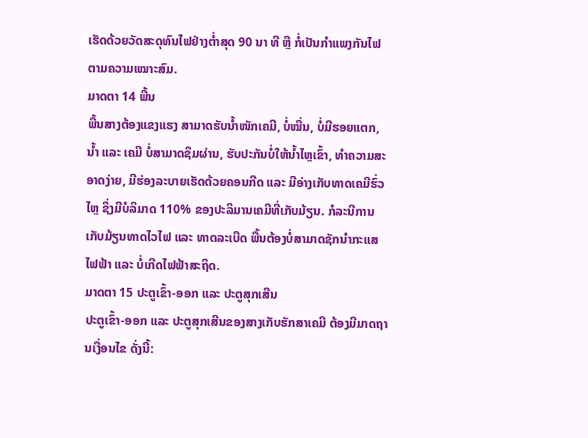ເຮັດດ້ວຍວັດສະດຸທົນໄຟຢ່າງຕໍ່າສຸດ 90 ນາ ທີ ຫຼື ກໍ່ເປັນກຳແພງກັນໄຟ ຕາມຄວາມເໝາະສົມ.
ມາດຕາ 14 ພື້ນ
ພື້ນສາງຕ້ອງແຂງແຮງ ສາມາດຮັບນໍ້າໜັກເຄມີ, ບໍ່ໝື່ນ, ບໍ່ມີຮອຍແຕກ, ນໍ້າ ແລະ ເຄມີ ບໍ່ສາມາດຊຶມຜ່ານ, ຮັບປະກັນບໍ່ໃຫ້ນໍ້າໄຫຼເຂົ້າ, ທຳຄວາມສະອາດງ່າຍ, ມີຮ່ອງລະບາຍເຮັດດ້ວຍຄອນກີດ ແລະ ມີອ່າງເກັບທາດເຄມີຮົ່ວໄຫຼ ຊຶ່ງມີບໍລິມາດ 110% ຂອງປະລິມານເຄມີທີ່ເກັບມ້ຽນ. ກໍລະນີການເກັບມ້ຽນທາດໄວໄຟ ແລະ ທາດລະເບີດ ພື້ນຕ້ອງບໍ່ສາມາດຊັກນຳກະແສໄຟຟ້າ ແລະ ບໍ່ເກີດໄຟຟ້າສະຖິດ.
ມາດຕາ 15 ປະຕູເຂົ້າ-ອອກ ແລະ ປະຕູສຸກເສີນ
ປະຕູເຂົ້າ-ອອກ ແລະ ປະຕູສຸກເສີນຂອງສາງເກັບຮັກສາເຄມີ ຕ້ອງມີມາດຖານເງື່ອນໄຂ ດັ່ງນີ້: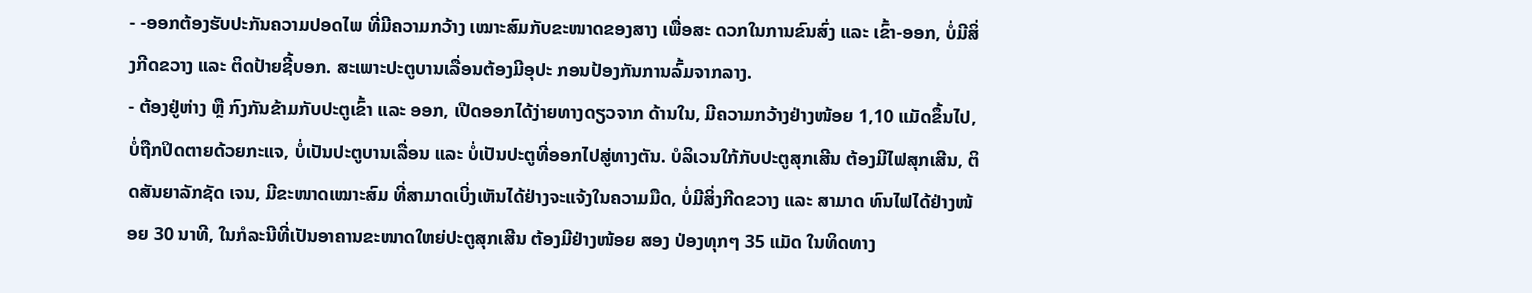- -ອອກຕ້ອງຮັບປະກັນຄວາມປອດໄພ ທີ່ມີຄວາມກວ້າງ ເໝາະສົມກັບຂະໜາດຂອງສາງ ເພື່ອສະ ດວກໃນການຂົນສົ່ງ ແລະ ເຂົ້າ-ອອກ, ບໍ່ມີສິ່ງກີດຂວາງ ແລະ ຕິດປ້າຍຊີ້ບອກ. ສະເພາະປະຕູບານເລື່ອນຕ້ອງມີອຸປະ ກອນປ້ອງກັນການລົ້ມຈາກລາງ.
- ຕ້ອງຢູ່ຫ່າງ ຫຼື ກົງກັນຂ້າມກັບປະຕູເຂົ້າ ແລະ ອອກ, ເປີດອອກໄດ້ງ່າຍທາງດຽວຈາກ ດ້ານໃນ, ມີຄວາມກວ້າງຢ່າງໜ້ອຍ 1,10 ແມັດຂຶ້ນໄປ, ບໍ່ຖືກປິດຕາຍດ້ວຍກະແຈ, ບໍ່ເປັນປະຕູບານເລື່ອນ ແລະ ບໍ່ເປັນປະຕູທີ່ອອກໄປສູ່ທາງຕັນ. ບໍລິເວນໃກ້ກັບປະຕູສຸກເສີນ ຕ້ອງມີໄຟສຸກເສີນ, ຕິດສັນຍາລັກຊັດ ເຈນ, ມີຂະໜາດເໝາະສົມ ທີ່ສາມາດເບິ່ງເຫັນໄດ້ຢ່າງຈະແຈ້ງໃນຄວາມມືດ, ບໍ່ມີສິ່ງກີດຂວາງ ແລະ ສາມາດ ທົນໄຟໄດ້ຢ່າງໜ້ອຍ 30 ນາທີ, ໃນກໍລະນີທີ່ເປັນອາຄານຂະໜາດໃຫຍ່ປະຕູສຸກເສີນ ຕ້ອງມີຢ່າງໜ້ອຍ ສອງ ປ່ອງທຸກໆ 35 ແມັດ ໃນທິດທາງ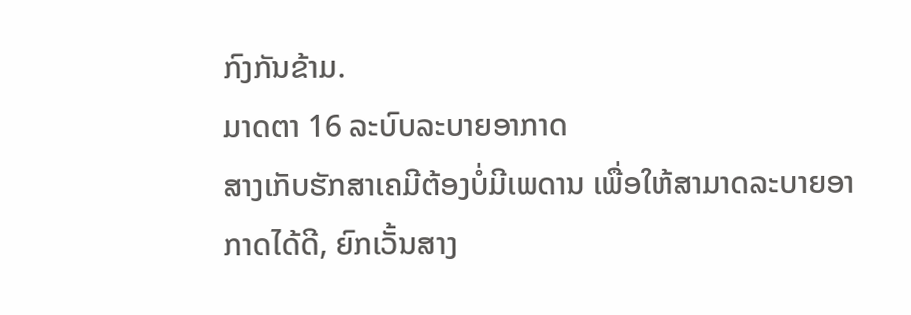ກົງກັນຂ້າມ.
ມາດຕາ 16 ລະບົບລະບາຍອາກາດ
ສາງເກັບຮັກສາເຄມີຕ້ອງບໍ່ມີເພດານ ເພື່ອໃຫ້ສາມາດລະບາຍອາກາດໄດ້ດີ, ຍົກເວັ້ນສາງ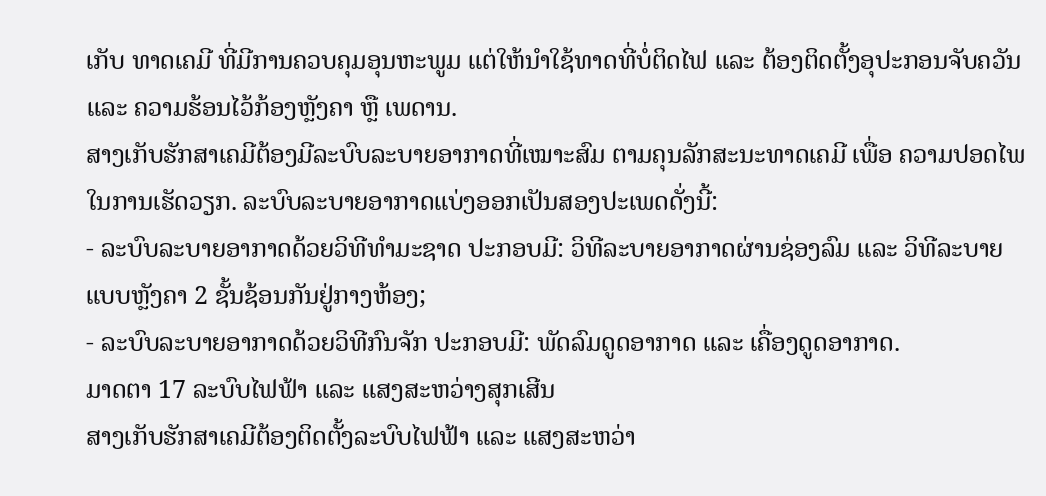ເກັບ ທາດເຄມີ ທີ່ມີການຄວບຄຸມອຸນຫະພູມ ແຕ່ໃຫ້ນຳໃຊ້ທາດທີ່ບໍ່ຕິດໄຟ ແລະ ຕ້ອງຕິດຕັ້ງອຸປະກອນຈັບຄວັນ ແລະ ຄວາມຮ້ອນໄວ້ກ້ອງຫຼັງຄາ ຫຼື ເພດານ.
ສາງເກັບຮັກສາເຄມີຕ້ອງມີລະບົບລະບາຍອາກາດທີ່ເໝາະສົມ ຕາມຄຸນລັກສະນະທາດເຄມີ ເພື່ອ ຄວາມປອດໄພໃນການເຮັດວຽກ. ລະບົບລະບາຍອາກາດແບ່ງອອກເປັນສອງປະເພດດັ່ງນີ້:
- ລະບົບລະບາຍອາກາດດ້ວຍວິທີທຳມະຊາດ ປະກອບມີ: ວິທີລະບາຍອາກາດຜ່ານຊ່ອງລົມ ແລະ ວິທີລະບາຍແບບຫຼັງຄາ 2 ຊັ້ນຊ້ອນກັນຢູ່ກາງຫ້ອງ;
- ລະບົບລະບາຍອາກາດດ້ວຍວິທີກົນຈັກ ປະກອບມີ: ພັດລົມດູດອາກາດ ແລະ ເຄື່ອງດູດອາກາດ.
ມາດຕາ 17 ລະບົບໄຟຟ້າ ແລະ ແສງສະຫວ່າງສຸກເສີນ
ສາງເກັບຮັກສາເຄມີຕ້ອງຕິດຕັ້ງລະບົບໄຟຟ້າ ແລະ ແສງສະຫວ່າ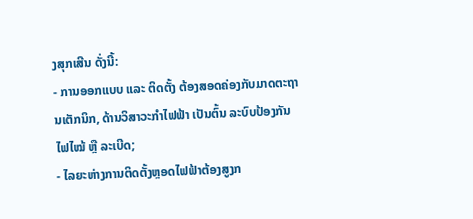ງສຸກເສີນ ດັ່ງນີ້:
- ການອອກແບບ ແລະ ຕິດຕັ້ງ ຕ້ອງສອດຄ່ອງກັບມາດຕະຖານເຕັກນິກ, ດ້ານວິສາວະກຳໄຟຟ້າ ເປັນຕົ້ນ ລະບົບປ້ອງກັນໄຟໄໝ້ ຫຼື ລະເບີດ;
- ໄລຍະຫ່າງການຕິດຕັ້ງຫຼອດໄຟຟ້າຕ້ອງສູງກ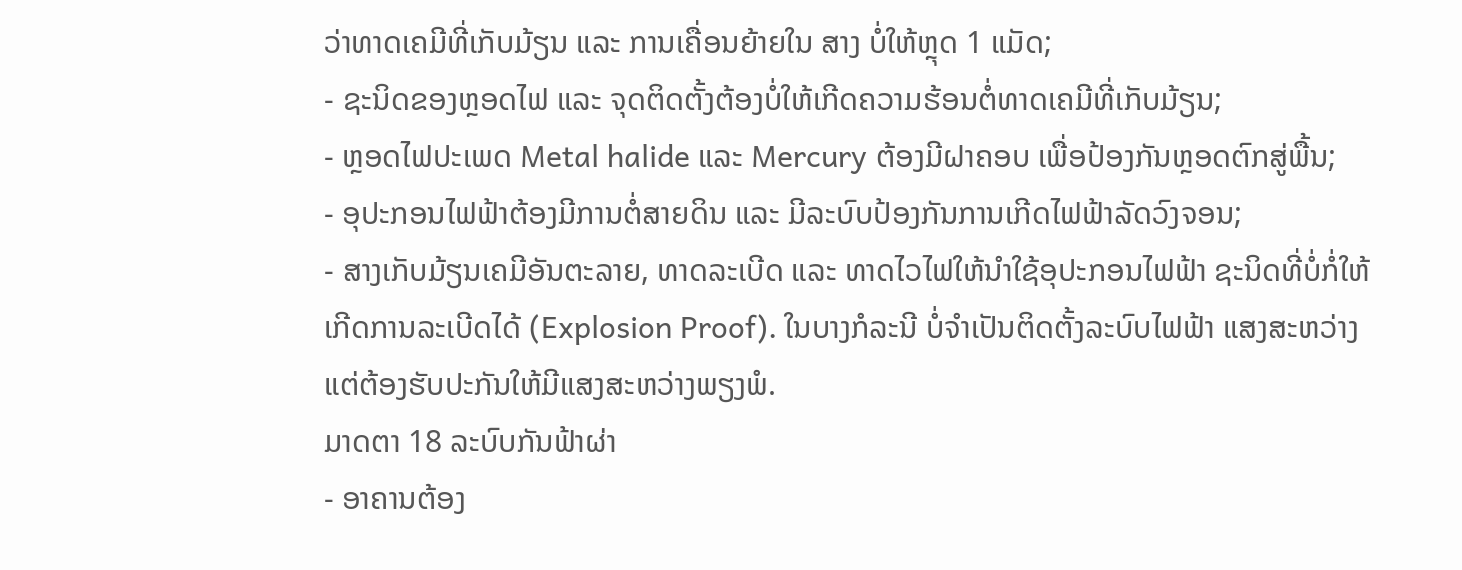ວ່າທາດເຄມີທີ່ເກັບມ້ຽນ ແລະ ການເຄື່ອນຍ້າຍໃນ ສາງ ບໍ່ໃຫ້ຫຼຸດ 1 ແມັດ;
- ຊະນິດຂອງຫຼອດໄຟ ແລະ ຈຸດຕິດຕັ້ງຕ້ອງບໍ່ໃຫ້ເກີດຄວາມຮ້ອນຕໍ່ທາດເຄມີທີ່ເກັບມ້ຽນ;
- ຫຼອດໄຟປະເພດ Metal halide ແລະ Mercury ຕ້ອງມີຝາຄອບ ເພື່ອປ້ອງກັນຫຼອດຕົກສູ່ພື້ນ;
- ອຸປະກອນໄຟຟ້າຕ້ອງມີການຕໍ່ສາຍດິນ ແລະ ມີລະບົບປ້ອງກັນການເກີດໄຟຟ້າລັດວົງຈອນ;
- ສາງເກັບມ້ຽນເຄມີອັນຕະລາຍ, ທາດລະເບີດ ແລະ ທາດໄວໄຟໃຫ້ນໍາໃຊ້ອຸປະກອນໄຟຟ້າ ຊະນິດທີ່ບໍ່ກໍ່ໃຫ້ເກີດການລະເບີດໄດ້ (Explosion Proof). ໃນບາງກໍລະນີ ບໍ່ຈໍາເປັນຕິດຕັ້ງລະບົບໄຟຟ້າ ແສງສະຫວ່າງ ແຕ່ຕ້ອງຮັບປະກັນໃຫ້ມີແສງສະຫວ່າງພຽງພໍ.
ມາດຕາ 18 ລະບົບກັນຟ້າຜ່າ
- ອາຄານຕ້ອງ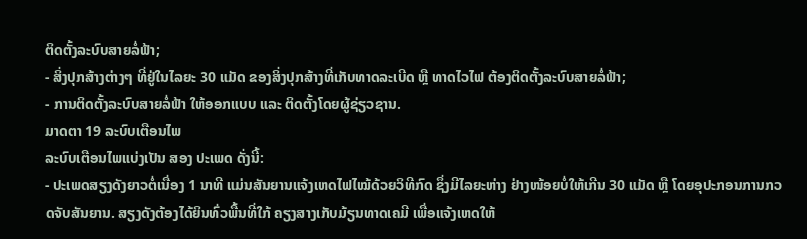ຕິດຕັ້ງລະບົບສາຍລໍ່ຟ້າ;
- ສິ່ງປຸກສ້າງຕ່າງໆ ທີ່ຢູ່ໃນໄລຍະ 30 ແມັດ ຂອງສິ່ງປຸກສ້າງທີ່ເກັບທາດລະເບີດ ຫຼື ທາດໄວໄຟ ຕ້ອງຕິດຕັ້ງລະບົບສາຍລໍ່ຟ້າ;
- ການຕິດຕັ້ງລະບົບສາຍລໍ່ຟ້າ ໃຫ້ອອກແບບ ແລະ ຕິດຕັ້ງໂດຍຜູ້ຊ່ຽວຊານ.
ມາດຕາ 19 ລະບົບເຕືອນໄພ
ລະບົບເຕືອນໄພແບ່ງເປັນ ສອງ ປະເພດ ດັ່ງນີ້:
- ປະເພດສຽງດັງຍາວຕໍ່ເນື່ອງ 1 ນາທີ ແມ່ນສັນຍານແຈ້ງເຫດໄຟໄໝ້ດ້ວຍວິທີກົດ ຊຶ່ງມີໄລຍະຫ່າງ ຢ່າງໜ້ອຍບໍ່ໃຫ້ເກີນ 30 ແມັດ ຫຼື ໂດຍອຸປະກອນການກວດຈັບສັນຍານ. ສຽງດັງຕ້ອງໄດ້ຍິນທົ່ວພື້ນທີ່ໃກ້ ຄຽງສາງເກັບມ້ຽນທາດເຄມີ ເພື່ອແຈ້ງເຫດໃຫ້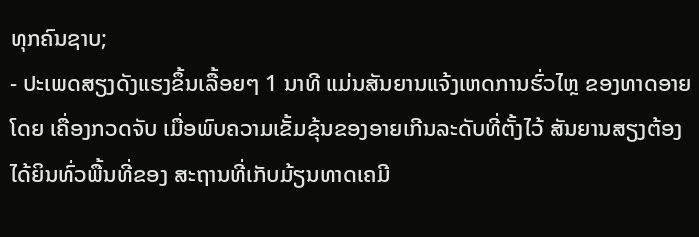ທຸກຄົນຊາບ;
- ປະເພດສຽງດັງແຮງຂຶ້ນເລື້ອຍໆ 1 ນາທີ ແມ່ນສັນຍານແຈ້ງເຫດການຮົ່ວໄຫຼ ຂອງທາດອາຍໂດຍ ເຄື່ອງກວດຈັບ ເມື່ອພົບຄວາມເຂັ້ມຂຸ້ນຂອງອາຍເກີນລະດັບທີ່ຕັ້ງໄວ້ ສັນຍານສຽງຕ້ອງໄດ້ຍິນທົ່ວພື້ນທີ່ຂອງ ສະຖານທີ່ເກັບມ້ຽນທາດເຄມີ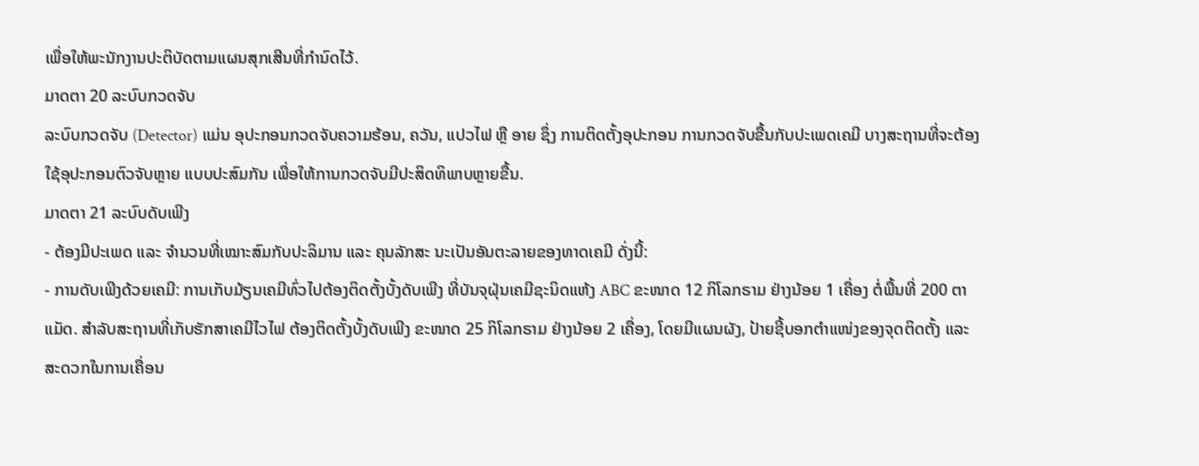ເພື່ອໃຫ້ພະນັກງານປະຕິບັດຕາມແຜນສຸກເສີນທີ່ກຳນົດໄວ້.
ມາດຕາ 20 ລະບົບກວດຈັບ
ລະບົບກວດຈັບ (Detector) ແມ່ນ ອຸປະກອນກວດຈັບຄວາມຮ້ອນ, ຄວັນ, ແປວໄຟ ຫຼື ອາຍ ຊຶ່ງ ການຕິດຕັ້ງອຸປະກອນ ການກວດຈັບຂື້ນກັບປະເພດເຄມີ ບາງສະຖານທີ່ຈະຕ້ອງໃຊ້ອຸປະກອນຕົວຈັບຫຼາຍ ແບບປະສົມກັນ ເພື່ອໃຫ້ການກວດຈັບມີປະສິດທິພາບຫຼາຍຂື້ນ.
ມາດຕາ 21 ລະບົບດັບເພີງ
- ຕ້ອງມີປະເພດ ແລະ ຈໍານວນທີ່ເໝາະສົມກັບປະລິມານ ແລະ ຄຸນລັກສະ ນະເປັນອັນຕະລາຍຂອງທາດເຄມີ ດັ່ງນີ້:
- ການດັບເພີງດ້ວຍເຄມີ: ການເກັບມ້ຽນເຄມີທົ່ວໄປຕ້ອງຕິດຕັ້ງບັ້ງດັບເພີງ ທີ່ບັນຈຸຝຸ່ນເຄມີຊະນິດແຫ້ງ ABC ຂະໜາດ 12 ກິໂລກຣາມ ຢ່າງນ້ອຍ 1 ເຄື່ອງ ຕໍ່ພື້ນທີ່ 200 ຕາແມັດ. ສໍາລັບສະຖານທີ່ເກັບຮັກສາເຄມີໄວໄຟ ຕ້ອງຕິດຕັ້ງບັ້ງດັບເພີງ ຂະໜາດ 25 ກິໂລກຣາມ ຢ່າງນ້ອຍ 2 ເຄື່ອງ, ໂດຍມີແຜນຜັງ, ປ້າຍຊີ້ບອກຕໍາແໜ່ງຂອງຈຸດຕິດຕັ້ງ ແລະ ສະດວກໃນການເຄື່ອນ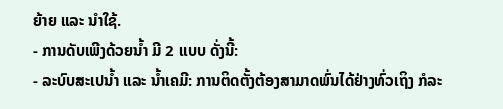ຍ້າຍ ແລະ ນໍາໃຊ້.
- ການດັບເພີງດ້ວຍນໍ້າ ມີ 2 ແບບ ດັ່ງນີ້:
- ລະບົບສະເປນໍ້າ ແລະ ນໍ້າເຄມີ: ການຕິດຕັ້ງຕ້ອງສາມາດພົ່ນໄດ້ຢ່າງທົ່ວເຖິງ ກໍລະ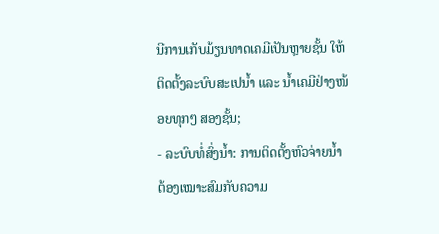ນີການເກັບມ້ຽນທາດເຄມີເປັນຫຼາຍຊັ້ນ ໃຫ້ຕິດຕັ້ງລະບົບສະເປນໍ້າ ແລະ ນໍ້າເຄມີຢ່າງໜ້ອຍທຸກໆ ສອງຊັ້ນ;
- ລະບົບທໍ່ສົ່ງນໍ້າ: ການຕິດຕັ້ງຫົວຈ່າຍນໍ້າ ຕ້ອງເໝາະສົມກັບຄວາມ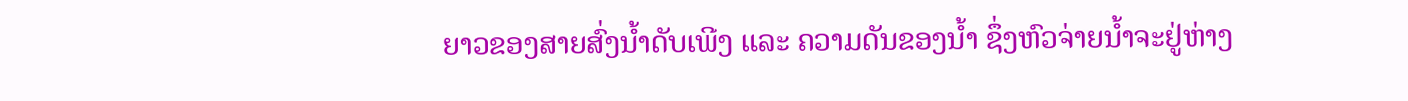ຍາວຂອງສາຍສົ່ງນໍ້າດັບເພີງ ແລະ ຄວາມດັນຂອງນໍ້າ ຊຶ່ງຫົວຈ່າຍນໍ້າຈະຢູ່ຫ່າງ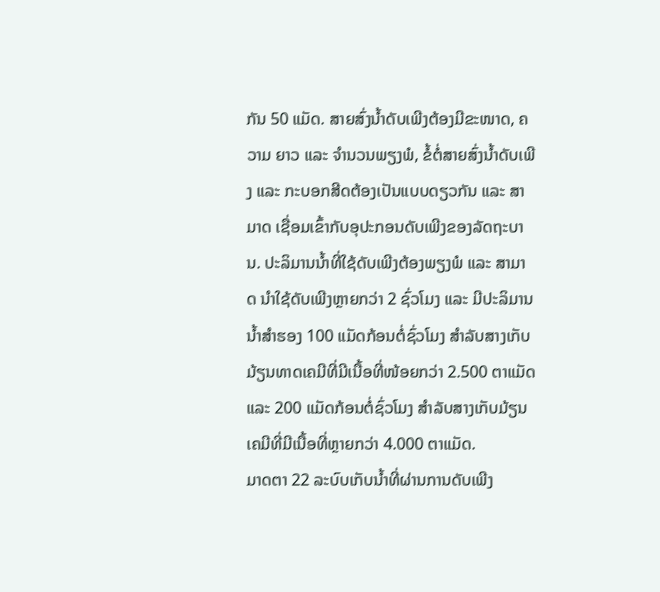ກັນ 50 ແມັດ. ສາຍສົ່ງນໍ້າດັບເພີງຕ້ອງມີຂະໜາດ, ຄວາມ ຍາວ ແລະ ຈຳນວນພຽງພໍ, ຂໍ້ຕໍ່ສາຍສົ່ງນໍ້າດັບເພີງ ແລະ ກະບອກສີດຕ້ອງເປັນແບບດຽວກັນ ແລະ ສາມາດ ເຊື່ອມເຂົ້າກັບອຸປະກອນດັບເພີງຂອງລັດຖະບານ. ປະລິມານນໍ້າທີ່ໃຊ້ດັບເພີງຕ້ອງພຽງພໍ ແລະ ສາມາດ ນໍາໃຊ້ດັບເພີງຫຼາຍກວ່າ 2 ຊົ່ວໂມງ ແລະ ມີປະລິມານນໍ້າສຳຮອງ 100 ແມັດກ້ອນຕໍ່ຊົ່ວໂມງ ສຳລັບສາງເກັບ ມ້ຽນທາດເຄມີທີ່ມີເນື້ອທີ່ໜ້ອຍກວ່າ 2.500 ຕາແມັດ ແລະ 200 ແມັດກ້ອນຕໍ່ຊົ່ວໂມງ ສຳລັບສາງເກັບມ້ຽນເຄມີທີ່ມີເນື້ອທີ່ຫຼາຍກວ່າ 4.000 ຕາແມັດ.
ມາດຕາ 22 ລະບົບເກັບນ້ຳທີ່ຜ່ານການດັບເພີງ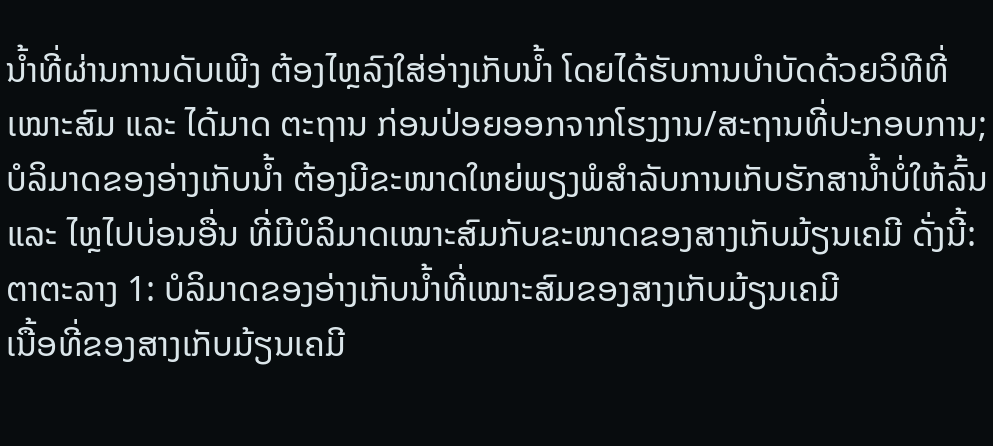ນໍ້າທີ່ຜ່ານການດັບເພີງ ຕ້ອງໄຫຼລົງໃສ່ອ່າງເກັບນໍ້າ ໂດຍໄດ້ຮັບການບຳບັດດ້ວຍວິທີທີ່ເໝາະສົມ ແລະ ໄດ້ມາດ ຕະຖານ ກ່ອນປ່ອຍອອກຈາກໂຮງງານ/ສະຖານທີ່ປະກອບການ;
ບໍລິມາດຂອງອ່າງເກັບນໍ້າ ຕ້ອງມີຂະໜາດໃຫຍ່ພຽງພໍສຳລັບການເກັບຮັກສານໍ້າບໍ່ໃຫ້ລົ້ນ ແລະ ໄຫຼໄປບ່ອນອື່ນ ທີ່ມີບໍລິມາດເໝາະສົມກັບຂະໜາດຂອງສາງເກັບມ້ຽນເຄມີ ດັ່ງນີ້:
ຕາຕະລາງ 1: ບໍລິມາດຂອງອ່າງເກັບນໍ້າທີ່ເໝາະສົມຂອງສາງເກັບມ້ຽນເຄມີ
ເນື້ອທີ່ຂອງສາງເກັບມ້ຽນເຄມີ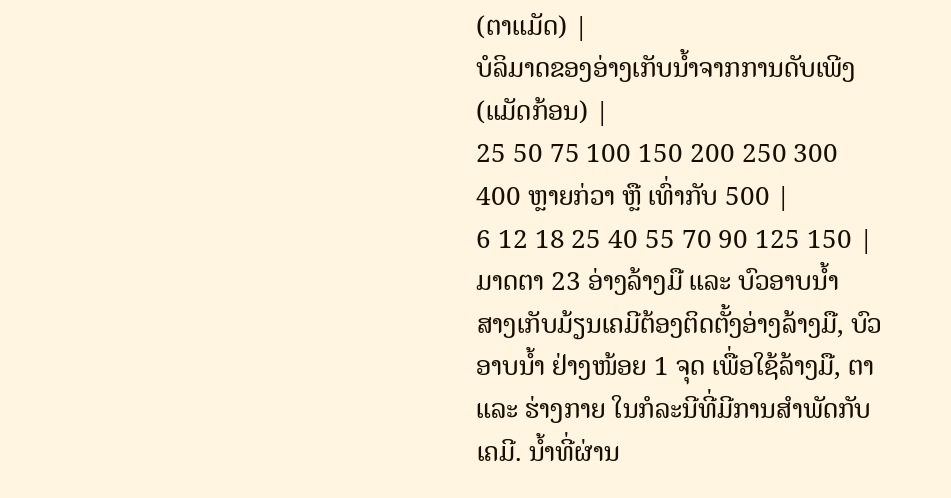(ຕາແມັດ) |
ບໍລິມາດຂອງອ່າງເກັບນໍ້າຈາກການດັບເພີງ (ແມັດກ້ອນ) |
25 50 75 100 150 200 250 300 400 ຫຼາຍກ່ວາ ຫຼື ເທົ່າກັບ 500 |
6 12 18 25 40 55 70 90 125 150 |
ມາດຕາ 23 ອ່າງລ້າງມື ແລະ ບົວອາບນໍ້າ
ສາງເກັບມ້ຽນເຄມີຕ້ອງຕິດຕັ້ງອ່າງລ້າງມື, ບົວອາບນໍ້າ ຢ່າງໜ້ອຍ 1 ຈຸດ ເພື່ອໃຊ້ລ້າງມື, ຕາ ແລະ ຮ່າງກາຍ ໃນກໍລະນີທີ່ມີການສຳພັດກັບເຄມີ. ນໍ້າທີ່ຜ່ານ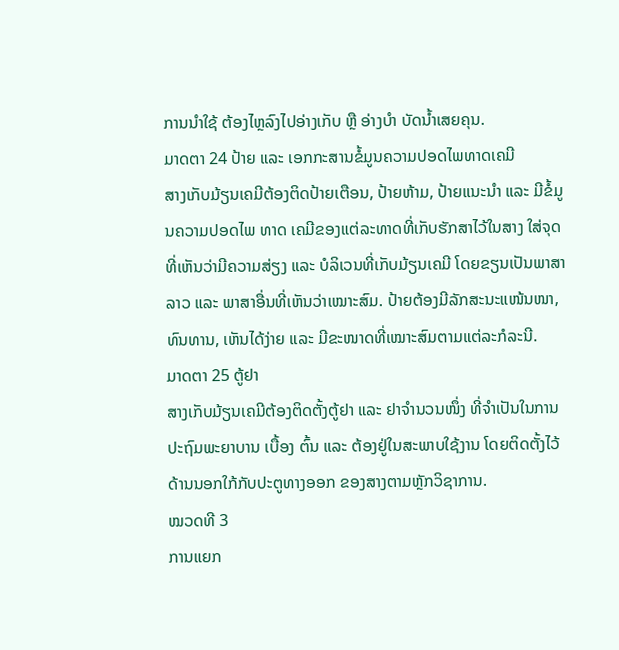ການນໍາໃຊ້ ຕ້ອງໄຫຼລົງໄປອ່າງເກັບ ຫຼື ອ່າງບໍາ ບັດນໍ້າເສຍຄຸນ.
ມາດຕາ 24 ປ້າຍ ແລະ ເອກກະສານຂໍ້ມູນຄວາມປອດໄພທາດເຄມີ
ສາງເກັບມ້ຽນເຄມີຕ້ອງຕິດປ້າຍເຕືອນ, ປ້າຍຫ້າມ, ປ້າຍແນະນຳ ແລະ ມີຂໍ້ມູນຄວາມປອດໄພ ທາດ ເຄມີຂອງແຕ່ລະທາດທີ່ເກັບຮັກສາໄວ້ໃນສາງ ໃສ່ຈຸດທີ່ເຫັນວ່າມີຄວາມສ່ຽງ ແລະ ບໍລິເວນທີ່ເກັບມ້ຽນເຄມີ ໂດຍຂຽນເປັນພາສາລາວ ແລະ ພາສາອື່ນທີ່ເຫັນວ່າເໝາະສົມ. ປ້າຍຕ້ອງມີລັກສະນະແໜ້ນໜາ, ທົນທານ, ເຫັນໄດ້ງ່າຍ ແລະ ມີຂະໜາດທີ່ເໝາະສົມຕາມແຕ່ລະກໍລະນີ.
ມາດຕາ 25 ຕູ້ຢາ
ສາງເກັບມ້ຽນເຄມີຕ້ອງຕິດຕັ້ງຕູ້ຢາ ແລະ ຢາຈຳນວນໜຶ່ງ ທີ່ຈຳເປັນໃນການປະຖົມພະຍາບານ ເບື້ອງ ຕົ້ນ ແລະ ຕ້ອງຢູ່ໃນສະພາບໃຊ້ງານ ໂດຍຕິດຕັ້ງໄວ້ດ້ານນອກໃກ້ກັບປະຕູທາງອອກ ຂອງສາງຕາມຫຼັກວິຊາການ.
ໝວດທີ 3
ການແຍກ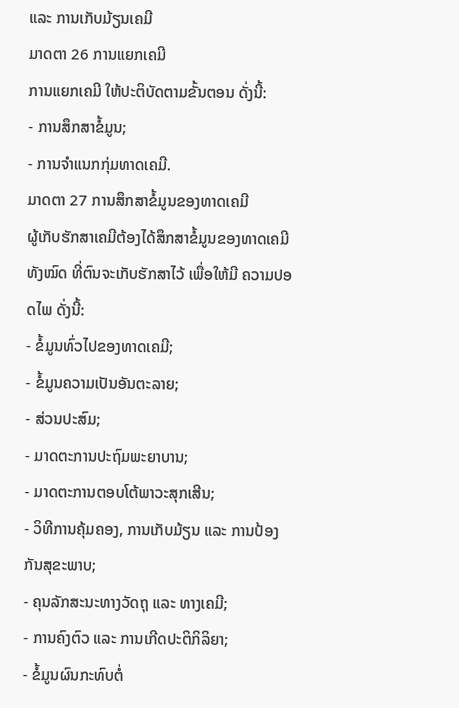ແລະ ການເກັບມ້ຽນເຄມີ
ມາດຕາ 26 ການແຍກເຄມີ
ການແຍກເຄມີ ໃຫ້ປະຕິບັດຕາມຂັ້ນຕອນ ດັ່ງນີ້:
- ການສຶກສາຂໍ້ມູນ;
- ການຈໍາແນກກຸ່ມທາດເຄມີ.
ມາດຕາ 27 ການສຶກສາຂໍ້ມູນຂອງທາດເຄມີ
ຜູ້ເກັບຮັກສາເຄມີຕ້ອງໄດ້ສຶກສາຂໍ້ມູນຂອງທາດເຄມີທັງໝົດ ທີ່ຕົນຈະເກັບຮັກສາໄວ້ ເພື່ອໃຫ້ມີ ຄວາມປອດໄພ ດັ່ງນີ້:
- ຂໍ້ມູນທົ່ວໄປຂອງທາດເຄມີ;
- ຂໍ້ມູນຄວາມເປັນອັນຕະລາຍ;
- ສ່ວນປະສົມ;
- ມາດຕະການປະຖົມພະຍາບານ;
- ມາດຕະການຕອບໂຕ້ພາວະສຸກເສີນ;
- ວິທີການຄຸ້ມຄອງ, ການເກັບມ້ຽນ ແລະ ການປ້ອງກັນສຸຂະພາບ;
- ຄຸນລັກສະນະທາງວັດຖຸ ແລະ ທາງເຄມີ;
- ການຄົງຕົວ ແລະ ການເກີດປະຕິກິລິຍາ;
- ຂໍ້ມູນຜົນກະທົບຕໍ່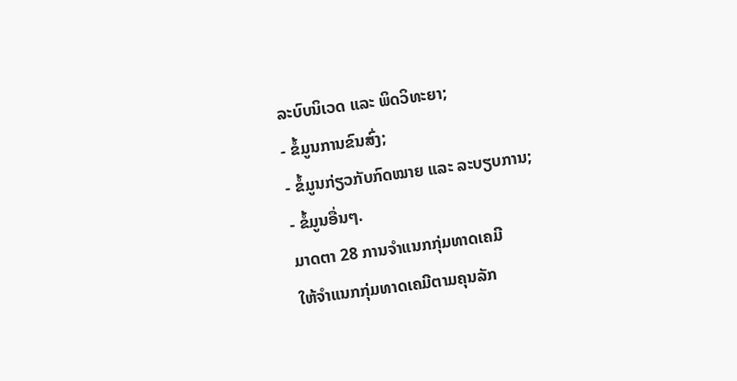ລະບົບນິເວດ ແລະ ພິດວິທະຍາ;
- ຂໍ້ມູນການຂົນສົ່ງ;
- ຂໍ້ມູນກ່ຽວກັບກົດໝາຍ ແລະ ລະບຽບການ;
- ຂໍ້ມູນອື່ນໆ.
ມາດຕາ 28 ການຈໍາແນກກຸ່ມທາດເຄມີ
ໃຫ້ຈຳແນກກຸ່ມທາດເຄມີຕາມຄຸນລັກ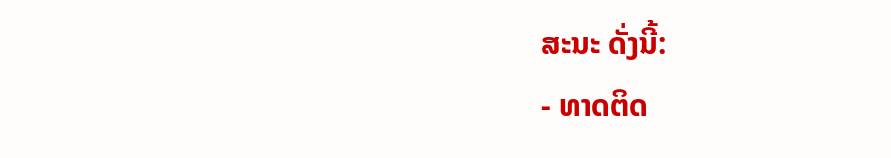ສະນະ ດັ່ງນີ້:
- ທາດຕິດ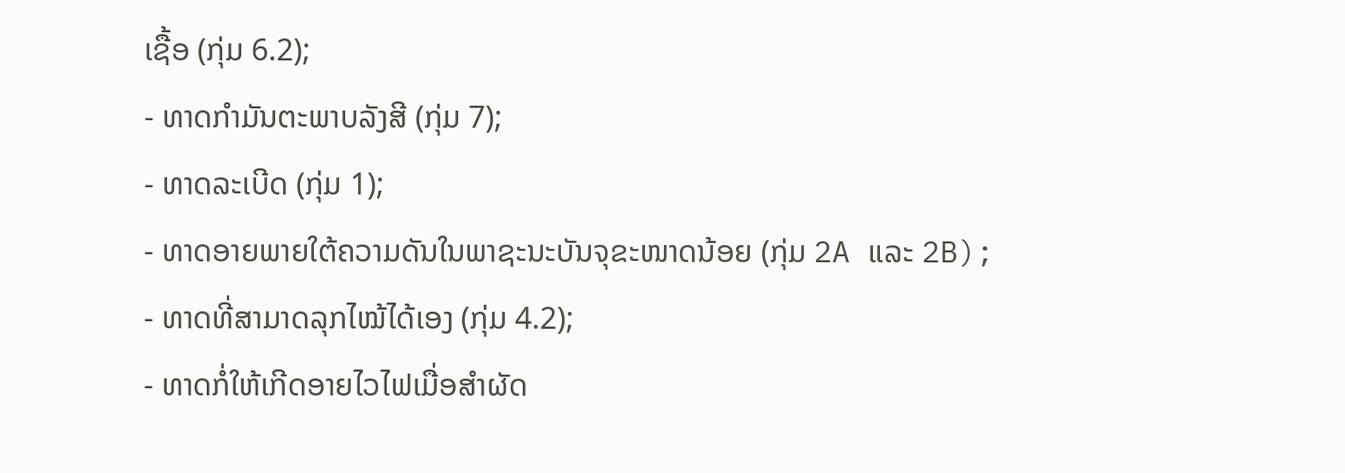ເຊື້ອ (ກຸ່ມ 6.2);
- ທາດກຳມັນຕະພາບລັງສີ (ກຸ່ມ 7);
- ທາດລະເບີດ (ກຸ່ມ 1);
- ທາດອາຍພາຍໃຕ້ຄວາມດັນໃນພາຊະນະບັນຈຸຂະໜາດນ້ອຍ (ກຸ່ມ 2A ແລະ 2B);
- ທາດທີ່ສາມາດລຸກໄໝ້ໄດ້ເອງ (ກຸ່ມ 4.2);
- ທາດກໍ່ໃຫ້ເກີດອາຍໄວໄຟເມື່ອສຳຜັດ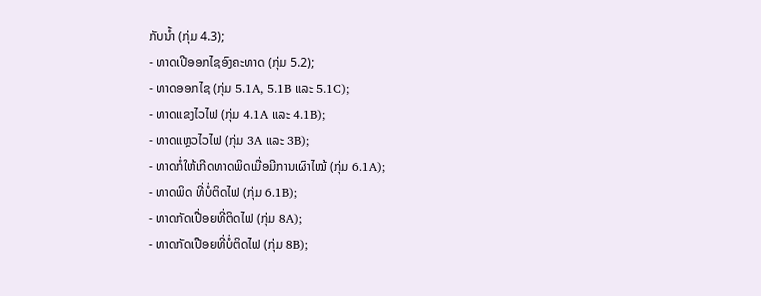ກັບນໍ້າ (ກຸ່ມ 4.3);
- ທາດເປີອອກໄຊອົງຄະທາດ (ກຸ່ມ 5.2);
- ທາດອອກໄຊ (ກຸ່ມ 5.1A, 5.1B ແລະ 5.1C);
- ທາດແຂງໄວໄຟ (ກຸ່ມ 4.1A ແລະ 4.1B);
- ທາດແຫຼວໄວໄຟ (ກຸ່ມ 3A ແລະ 3B);
- ທາດກໍ່ໃຫ້ເກີດທາດພິດເມື່ອມີການເຜົາໄໝ້ (ກຸ່ມ 6.1A);
- ທາດພິດ ທີ່ບໍ່ຕິດໄຟ (ກຸ່ມ 6.1B);
- ທາດກັດເປື່ອຍທີ່ຕິດໄຟ (ກຸ່ມ 8A);
- ທາດກັດເປືອຍທີ່ບໍ່ຕິດໄຟ (ກຸ່ມ 8B);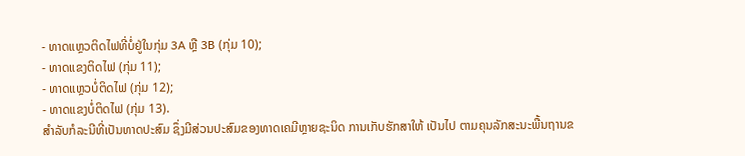- ທາດແຫຼວຕິດໄຟທີ່ບໍ່ຢູ່ໃນກຸ່ມ 3A ຫຼື 3B (ກຸ່ມ 10);
- ທາດແຂງຕິດໄຟ (ກຸ່ມ 11);
- ທາດແຫຼວບໍ່ຕິດໄຟ (ກຸ່ມ 12);
- ທາດແຂງບໍ່ຕິດໄຟ (ກຸ່ມ 13).
ສໍາລັບກໍລະນີທີ່ເປັນທາດປະສົມ ຊຶ່ງມີສ່ວນປະສົມຂອງທາດເຄມີຫຼາຍຊະນິດ ການເກັບຮັກສາໃຫ້ ເປັນໄປ ຕາມຄຸນລັກສະນະພື້ນຖານຂ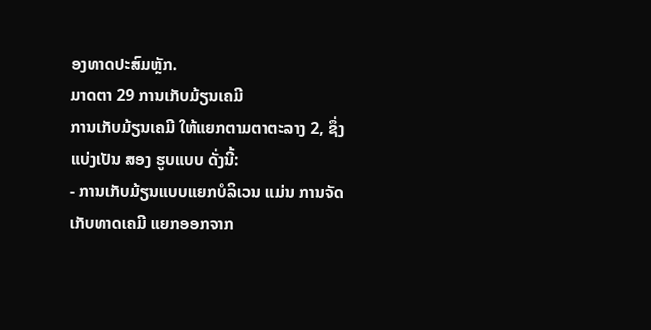ອງທາດປະສົມຫຼັກ.
ມາດຕາ 29 ການເກັບມ້ຽນເຄມີ
ການເກັບມ້ຽນເຄມີ ໃຫ້ແຍກຕາມຕາຕະລາງ 2, ຊຶ່ງແບ່ງເປັນ ສອງ ຮູບແບບ ດັ່ງນີ້:
- ການເກັບມ້ຽນແບບແຍກບໍລິເວນ ແມ່ນ ການຈັດເກັບທາດເຄມີ ແຍກອອກຈາກ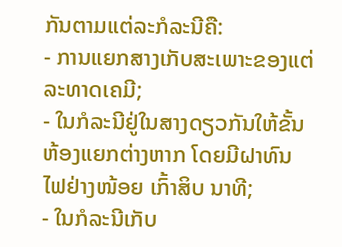ກັນຕາມແຕ່ລະກໍລະນີຄື:
- ການແຍກສາງເກັບສະເພາະຂອງແຕ່ລະທາດເຄມີ;
- ໃນກໍລະນີຢູ່ໃນສາງດຽວກັນໃຫ້ຂັ້ນຫ້ອງແຍກຕ່າງຫາກ ໂດຍມີຝາທົນໄຟຢ່າງໜ້ອຍ ເກົ້າສິບ ນາທີ;
- ໃນກໍລະນີເກັບ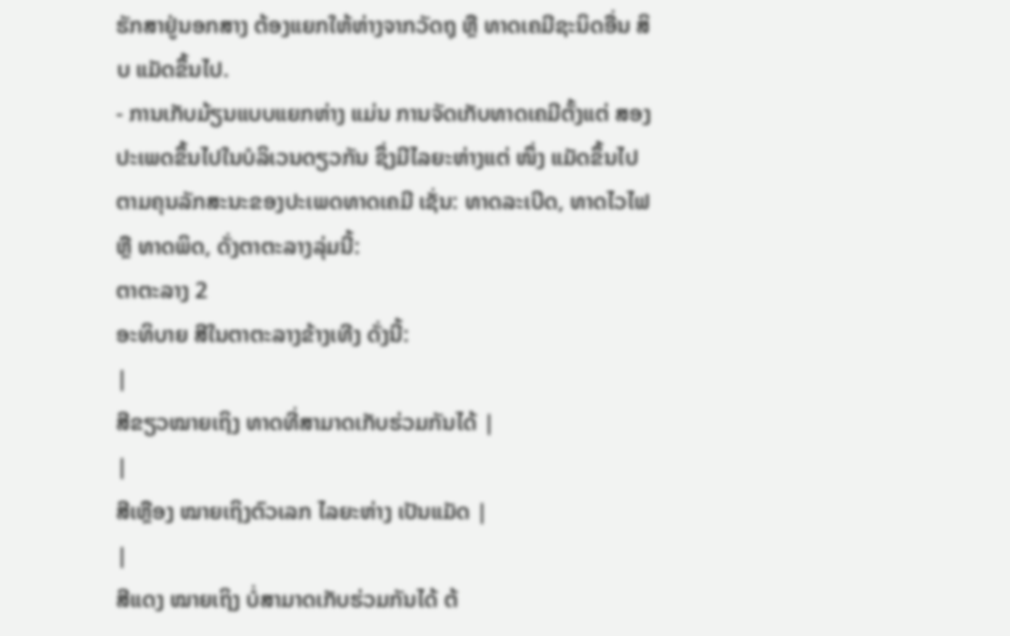ຮັກສາຢູ່ນອກສາງ ຕ້ອງແຍກໃຫ້ຫ່າງຈາກວັດຖຸ ຫຼື ທາດເຄມີຊະນິດອື່ນ ສິບ ແມັດຂຶ້ນໄປ.
- ການເກັບມ້ຽນແບບແຍກຫ່າງ ແມ່ນ ການຈັດເກັບທາດເຄມີຕັ້ງແຕ່ ສອງ ປະເພດຂຶ້ນໄປໃນບໍລິເວນດຽວກັນ ຊຶ່ງມີໄລຍະຫ່າງແຕ່ ໜຶ່ງ ແມັດຂຶ້ນໄປ ຕາມຄຸນລັກສະນະຂອງປະເພດທາດເຄມີ ເຊັ່ນ: ທາດລະເບີດ, ທາດໄວໄຟ ຫຼື ທາດພິດ, ດັ່ງຕາຕະລາງລຸ່ມນີ້:
ຕາຕະລາງ 2
ອະທິບາຍ ສີໃນຕາຕະລາງຂ້າງເທີງ ດັ່ງນີ້:
|
ສີຂຽວໝາຍເຖິງ ທາດທີ່ສາມາດເກັບຮ່ວມກັນໄດ້ |
|
ສີເຫຼືອງ ໝາຍເຖິງຕົວເລກ ໄລຍະຫ່າງ ເປັນແມັດ |
|
ສີແດງ ໝາຍເຖິງ ບໍ່ສາມາດເກັບຮ່ວມກັນໄດ້ ຕ້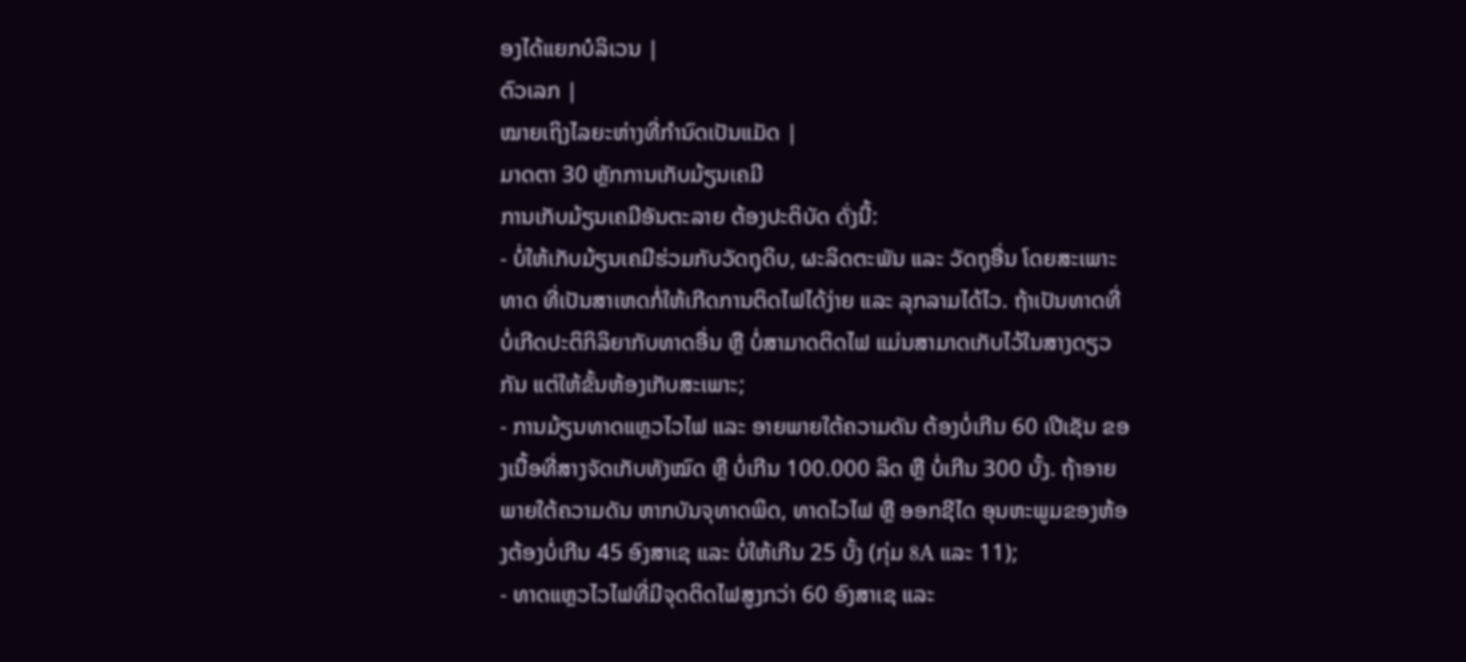ອງໄດ້ແຍກບໍລິເວນ |
ຕົວເລກ |
ໝາຍເຖິງໄລຍະຫ່າງທີ່ກຳນົດເປັນແມັດ |
ມາດຕາ 30 ຫຼັກການເກັບມ້ຽນເຄມີ
ການເກັບມ້ຽນເຄມີອັນຕະລາຍ ຕ້ອງປະຕິບັດ ດັ່ງນີ້:
- ບໍ່ໃຫ້ເກັບມ້ຽນເຄມີຮ່ວມກັບວັດຖຸດິບ, ຜະລິດຕະພັນ ແລະ ວັດຖຸອື່ນ ໂດຍສະເພາະທາດ ທີ່ເປັນສາເຫດກໍ່ໃຫ້ເກີດການຕິດໄຟໄດ້ງ່າຍ ແລະ ລຸກລາມໄດ້ໄວ. ຖ້າເປັນທາດທີ່ບໍ່ເກີດປະຕິກິລິຍາກັບທາດອື່ນ ຫຼື ບໍ່ສາມາດຕິດໄຟ ແມ່ນສາມາດເກັບໄວ້ໃນສາງດຽວກັນ ແຕ່ໃຫ້ຂັ້ນຫ້ອງເກັບສະເພາະ;
- ການມ້ຽນທາດແຫຼວໄວໄຟ ແລະ ອາຍພາຍໃຕ້ຄວາມດັນ ຕ້ອງບໍ່ເກີນ 60 ເປີເຊັນ ຂອງເນື້ອທີ່ສາງຈັດເກັບທັງໝົດ ຫຼື ບໍ່ເກີນ 100.000 ລິດ ຫຼື ບໍ່ເກີນ 300 ບັ້ງ. ຖ້າອາຍພາຍໃຕ້ຄວາມດັນ ຫາກບັນຈຸທາດພິດ, ທາດໄວໄຟ ຫຼື ອອກຊີໄດ ອຸນຫະພູມຂອງຫ້ອງຕ້ອງບໍ່ເກີນ 45 ອົງສາເຊ ແລະ ບໍ່ໃຫ້ເກີນ 25 ບັ້ງ (ກຸ່ມ 8A ແລະ 11);
- ທາດແຫຼວໄວໄຟທີ່ມີຈຸດຕິດໄຟສູງກວ່າ 60 ອົງສາເຊ ແລະ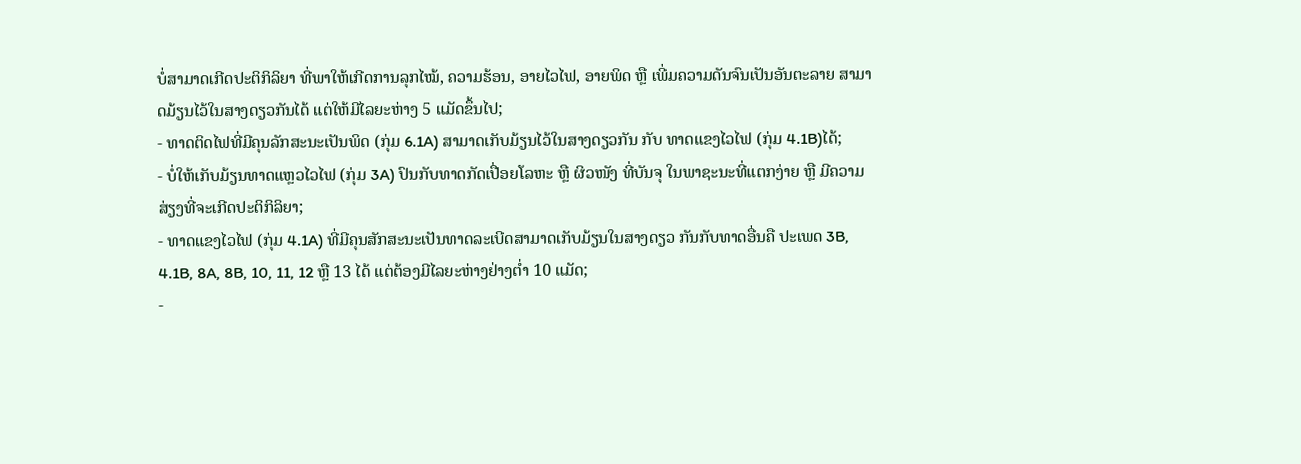ບໍ່ສາມາດເກີດປະຕິກິລິຍາ ທີ່ພາໃຫ້ເກີດການລຸກໄໝ້, ຄວາມຮ້ອນ, ອາຍໄວໄຟ, ອາຍພິດ ຫຼື ເພີ່ມຄວາມດັນຈົນເປັນອັນຕະລາຍ ສາມາດມ້ຽນໄວ້ໃນສາງດຽວກັນໄດ້ ແຕ່ໃຫ້ມີໄລຍະຫ່າງ 5 ແມັດຂຶ້ນໄປ;
- ທາດຕິດໄຟທີ່ມີຄຸນລັກສະນະເປັນພິດ (ກຸ່ມ 6.1A) ສາມາດເກັບມ້ຽນໄວ້ໃນສາງດຽວກັນ ກັບ ທາດແຂງໄວໄຟ (ກຸ່ມ 4.1B)ໄດ້;
- ບໍ່ໃຫ້ເກັບມ້ຽນທາດແຫຼວໄວໄຟ (ກຸ່ມ 3A) ປົນກັບທາດກັດເປື່ອຍໂລຫະ ຫຼື ຜິວໜັງ ທີ່ບັນຈຸ ໃນພາຊະນະທີ່ແຕກງ່າຍ ຫຼື ມີຄວາມສ່ຽງທີ່ຈະເກີດປະຕິກິລິຍາ;
- ທາດແຂງໄວໄຟ (ກຸ່ມ 4.1A) ທີ່ມີຄຸນສັກສະນະເປັນທາດລະເບີດສາມາດເກັບມ້ຽນໃນສາງດຽວ ກັນກັບທາດອື່ນຄື ປະເພດ 3B, 4.1B, 8A, 8B, 10, 11, 12 ຫຼື 13 ໄດ້ ແຕ່ຕ້ອງມີໄລຍະຫ່າງຢ່າງຕໍ່າ 10 ແມັດ;
-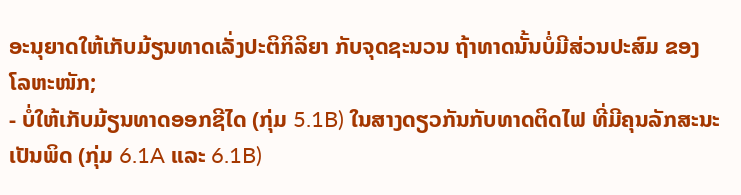ອະນຸຍາດໃຫ້ເກັບມ້ຽນທາດເລັ່ງປະຕິກິລິຍາ ກັບຈຸດຊະນວນ ຖ້າທາດນັ້ນບໍ່ມີສ່ວນປະສົມ ຂອງ ໂລຫະໜັກ;
- ບໍ່ໃຫ້ເກັບມ້ຽນທາດອອກຊີໄດ (ກຸ່ມ 5.1B) ໃນສາງດຽວກັນກັບທາດຕິດໄຟ ທີ່ມີຄຸນລັກສະນະ ເປັນພິດ (ກຸ່ມ 6.1A ແລະ 6.1B)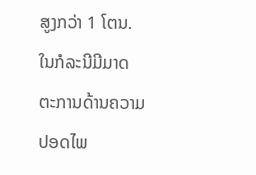ສູງກວ່າ 1 ໂຕນ. ໃນກໍລະນີມີມາດຕະການດ້ານຄວາມປອດໄພ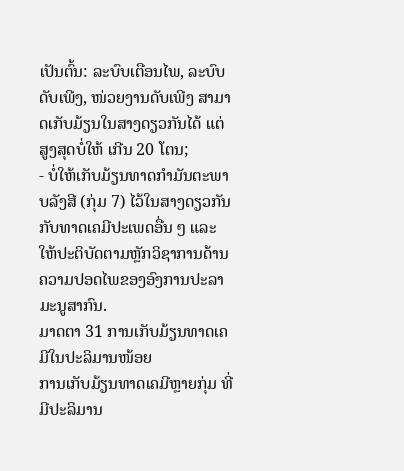ເປັນຕົ້ນ: ລະບົບເຕືອນໄພ, ລະບົບດັບເພີງ, ໜ່ວຍງານດັບເພີງ ສາມາດເກັບມ້ຽນໃນສາງດຽວກັນໄດ້ ແຕ່ສູງສຸດບໍ່ໃຫ້ ເກີນ 20 ໂຕນ;
- ບໍ່ໃຫ້ເກັບມ້ຽນທາດກຳມັນຕະພາບລັງສີ (ກຸ່ມ 7) ໄວ້ໃນສາງດຽວກັນກັບທາດເຄມີປະເພດອື່ນ ໆ ແລະ ໃຫ້ປະຕິບັດຕາມຫຼັກວິຊາການດ້ານຄວາມປອດໄພຂອງອົງການປະລາມະນູສາກົນ.
ມາດຕາ 31 ການເກັບມ້ຽນທາດເຄມີໃນປະລິມານໜ້ອຍ
ການເກັບມ້ຽນທາດເຄມີຫຼາຍກຸ່ມ ທີ່ມີປະລິມານ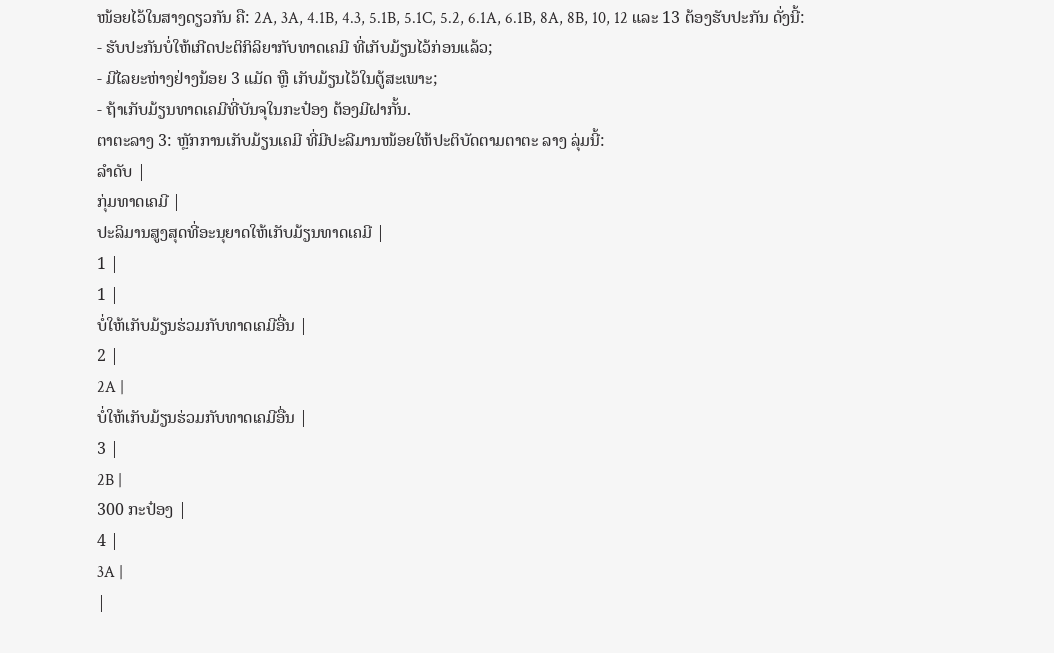ໜ້ອຍໄວ້ໃນສາງດຽວກັນ ຄື: 2A, 3A, 4.1B, 4.3, 5.1B, 5.1C, 5.2, 6.1A, 6.1B, 8A, 8B, 10, 12 ແລະ 13 ຕ້ອງຮັບປະກັນ ດັ່ງນີ້:
- ຮັບປະກັນບໍ່ໃຫ້ເກີດປະຕິກິລິຍາກັບທາດເຄມີ ທີ່ເກັບມ້ຽນໄວ້ກ່ອນແລ້ວ;
- ມີໄລຍະຫ່າງຢ່າງນ້ອຍ 3 ແມັດ ຫຼື ເກັບມ້ຽນໄວ້ໃນຕູ້ສະເພາະ;
- ຖ້າເກັບມ້ຽນທາດເຄມີທີ່ບັນຈຸໃນກະປ໋ອງ ຕ້ອງມີຝາກັ້ນ.
ຕາຕະລາງ 3: ຫຼັກການເກັບມ້ຽນເຄມີ ທີ່ມີປະລີມານໜ້ອຍໃຫ້ປະຕິບັດຕາມຕາຕະ ລາງ ລຸ່ມນີ້:
ລຳດັບ |
ກຸ່ມທາດເຄມີ |
ປະລິມານສູງສຸດທີ່ອະນຸຍາດໃຫ້ເກັບມ້ຽນທາດເຄມີ |
1 |
1 |
ບໍ່ໃຫ້ເກັບມ້ຽນຮ່ວມກັບທາດເຄມີອື່ນ |
2 |
2A |
ບໍ່ໃຫ້ເກັບມ້ຽນຮ່ວມກັບທາດເຄມີອື່ນ |
3 |
2B |
300 ກະປ໋ອງ |
4 |
3A |
|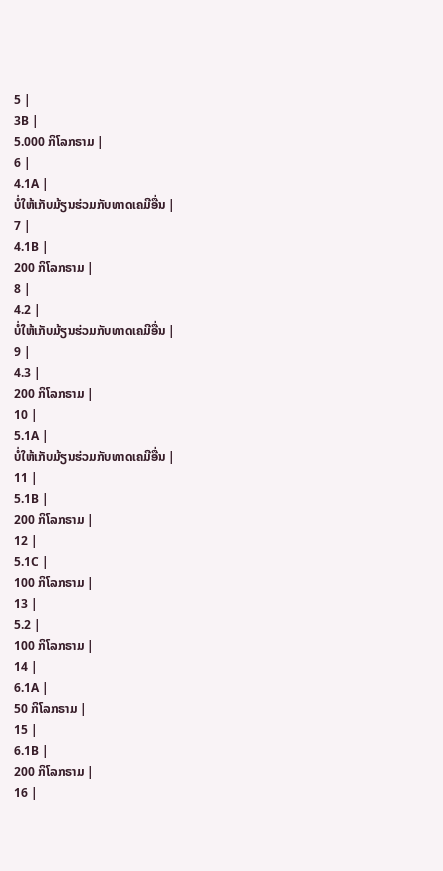5 |
3B |
5.000 ກິໂລກຣາມ |
6 |
4.1A |
ບໍ່ໃຫ້ເກັບມ້ຽນຮ່ວມກັບທາດເຄມີອື່ນ |
7 |
4.1B |
200 ກິໂລກຣາມ |
8 |
4.2 |
ບໍ່ໃຫ້ເກັບມ້ຽນຮ່ວມກັບທາດເຄມີອື່ນ |
9 |
4.3 |
200 ກິໂລກຣາມ |
10 |
5.1A |
ບໍ່ໃຫ້ເກັບມ້ຽນຮ່ວມກັບທາດເຄມີອື່ນ |
11 |
5.1B |
200 ກິໂລກຣາມ |
12 |
5.1C |
100 ກິໂລກຣາມ |
13 |
5.2 |
100 ກິໂລກຣາມ |
14 |
6.1A |
50 ກິໂລກຣາມ |
15 |
6.1B |
200 ກິໂລກຣາມ |
16 |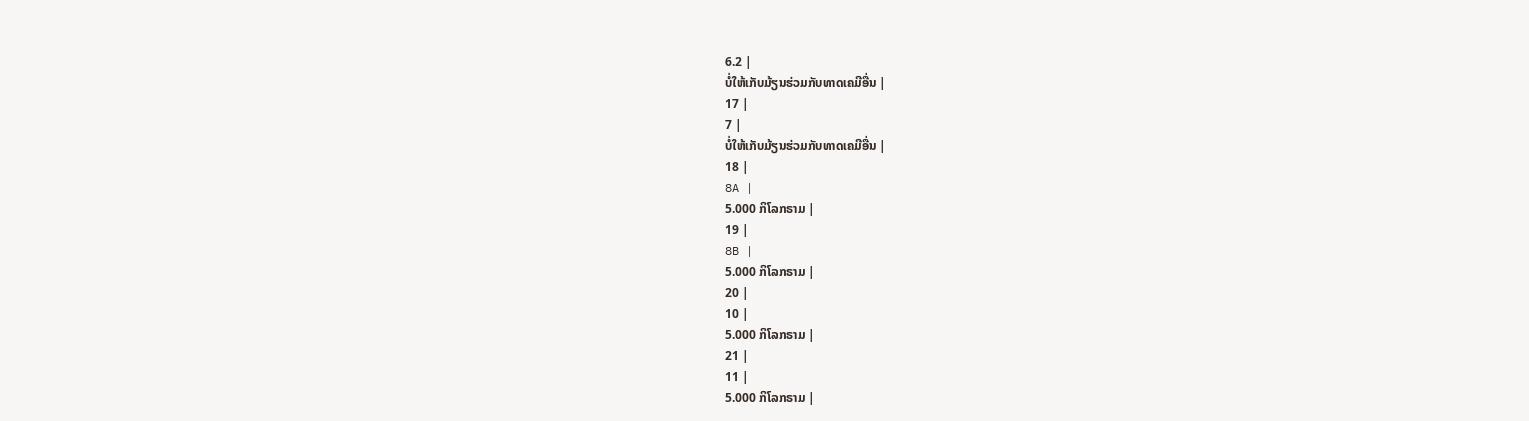6.2 |
ບໍ່ໃຫ້ເກັບມ້ຽນຮ່ວມກັບທາດເຄມີອື່ນ |
17 |
7 |
ບໍ່ໃຫ້ເກັບມ້ຽນຮ່ວມກັບທາດເຄມີອື່ນ |
18 |
8A |
5.000 ກິໂລກຣາມ |
19 |
8B |
5.000 ກິໂລກຣາມ |
20 |
10 |
5.000 ກິໂລກຣາມ |
21 |
11 |
5.000 ກິໂລກຣາມ |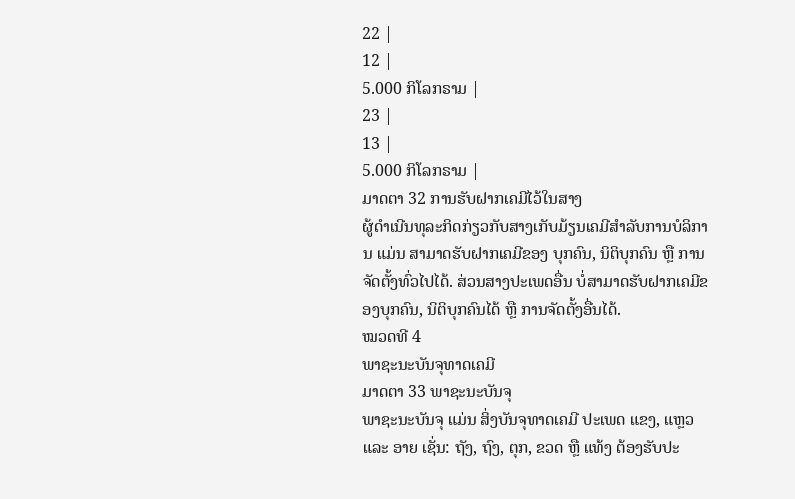22 |
12 |
5.000 ກິໂລກຣາມ |
23 |
13 |
5.000 ກິໂລກຣາມ |
ມາດຕາ 32 ການຮັບຝາກເຄມີໄວ້ໃນສາງ
ຜູ້ດໍາເນີນທຸລະກິດກ່ຽວກັບສາງເກັບມ້ຽນເຄມີສໍາລັບການບໍລິການ ແມ່ນ ສາມາດຮັບຝາກເຄມີຂອງ ບຸກຄົນ, ນິຕິບຸກຄົນ ຫຼື ການຈັດຕັ້ງທົ່ວໄປໄດ້. ສ່ວນສາງປະເພດອື່ນ ບໍ່ສາມາດຮັບຝາກເຄມີຂອງບຸກຄົນ, ນິຕິບຸກຄົນໄດ້ ຫຼື ການຈັດຕັ້ງອື່ນໄດ້.
ໝວດທີ 4
ພາຊະນະບັນຈຸທາດເຄມີ
ມາດຕາ 33 ພາຊະນະບັນຈຸ
ພາຊະນະບັນຈຸ ແມ່ນ ສິ່ງບັນຈຸທາດເຄມີ ປະເພດ ແຂງ, ແຫຼວ ແລະ ອາຍ ເຊັ່ນ: ຖັງ, ຖົງ, ຕຸກ, ຂວດ ຫຼື ແທ້ງ ຕ້ອງຮັບປະ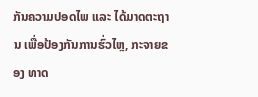ກັນຄວາມປອດໄພ ແລະ ໄດ້ມາດຕະຖານ ເພື່ອປ້ອງກັນການຮົ່ວໄຫຼ, ກະຈາຍຂອງ ທາດ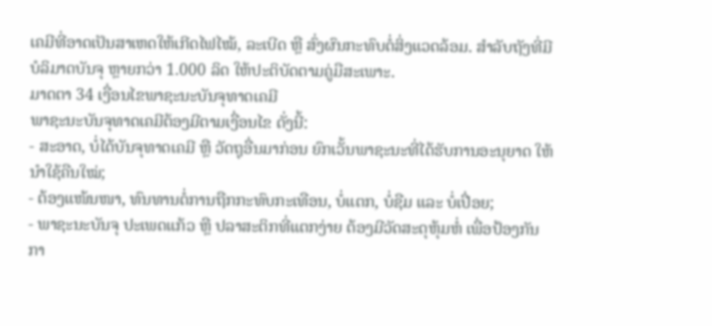ເຄມີທີ່ອາດເປັນສາເຫດໃຫ້ເກີດໄຟໄໝ້, ລະເບີດ ຫຼື ສົ່ງຜົນກະທົບຕໍ່ສິ່ງແວດລ້ອມ. ສໍາລັບຖັງທີ່ມີບໍລິມາດບັນຈຸ ຫຼາຍກວ່າ 1.000 ລິດ ໃຫ້ປະຕິບັດຕາມຄູ່ມືສະເພາະ.
ມາດຕາ 34 ເງື່ອນໄຂພາຊະນະບັນຈຸທາດເຄມີ
ພາຊະນະບັນຈຸທາດເຄມີຕ້ອງມີຕາມເງື່ອນໄຂ ດັ່ງນີ້:
- ສະອາດ, ບໍ່ໄດ້ບັນຈຸທາດເຄມີ ຫຼື ວັດຖຸອື່ນມາກ່ອນ ຍົກເວັ້ນພາຊະນະທີ່ໄດ້ຮັບການອະນຸຍາດ ໃຫ້ນຳໃຊ້ຄືນໃໝ່;
- ຕ້ອງແໜ້ນໜາ, ທົນທານຕໍ່ການຖືກກະທົບກະເທືອນ, ບໍ່ແຕກ, ບໍ່ຊືມ ແລະ ບໍ່ເປື່ອຍ;
- ພາຊະນະບັນຈຸ ປະເພດແກ້ວ ຫຼື ປລາສະຕິກທີ່ແຕກງ່າຍ ຕ້ອງມີວັດສະດຸຫຸ້ມຫໍ່ ເພື່ອປ້ອງກັນ ກາ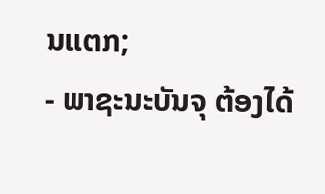ນແຕກ;
- ພາຊະນະບັນຈຸ ຕ້ອງໄດ້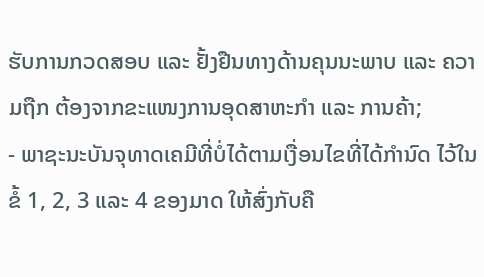ຮັບການກວດສອບ ແລະ ຢັ້ງຢືນທາງດ້ານຄຸນນະພາບ ແລະ ຄວາມຖືກ ຕ້ອງຈາກຂະແໜງການອຸດສາຫະກຳ ແລະ ການຄ້າ;
- ພາຊະນະບັນຈຸທາດເຄມີທີ່ບໍ່ໄດ້ຕາມເງື່ອນໄຂທີ່ໄດ້ກໍານົດ ໄວ້ໃນຂໍ້ 1, 2, 3 ແລະ 4 ຂອງມາດ ໃຫ້ສົ່ງກັບຄື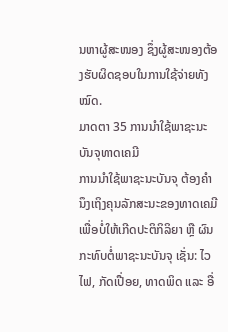ນຫາຜູ້ສະໜອງ ຊຶ່ງຜູ້ສະໜອງຕ້ອງຮັບຜິດຊອບໃນການໃຊ້ຈ່າຍທັງໝົດ.
ມາດຕາ 35 ການນໍາໃຊ້ພາຊະນະບັນຈຸທາດເຄມີ
ການນຳໃຊ້ພາຊະນະບັນຈຸ ຕ້ອງຄໍານຶງເຖິງຄຸນລັກສະນະຂອງທາດເຄມີເພື່ອບໍ່ໃຫ້ເກີດປະຕິກິລິຍາ ຫຼື ຜົນກະທົບຕໍ່ພາຊະນະບັນຈຸ ເຊັ່ນ: ໄວໄຟ, ກັດເປື່ອຍ, ທາດພິດ ແລະ ອື່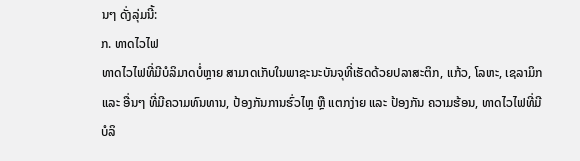ນໆ ດັ່ງລຸ່ມນີ້:
ກ. ທາດໄວໄຟ
ທາດໄວໄຟທີ່ມີບໍລິມາດບໍ່ຫຼາຍ ສາມາດເກັບໃນພາຊະນະບັນຈຸທີ່ເຮັດດ້ວຍປລາສະຕິກ, ແກ້ວ, ໂລຫະ, ເຊລາມິກ ແລະ ອື່ນໆ ທີ່ມີຄວາມທົນທານ, ປ້ອງກັນການຮົ່ວໄຫຼ ຫຼື ແຕກງ່າຍ ແລະ ປ້ອງກັນ ຄວາມຮ້ອນ, ທາດໄວໄຟທີ່ມີບໍລິ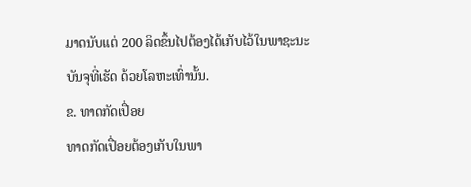ມາດນັບແຕ່ 200 ລິດຂຶ້ນໄປຕ້ອງໄດ້ເກັບໄວ້ໃນພາຊະນະ ບັນຈຸທີ່ເຮັດ ດ້ວຍໂລຫະເທົ່ານັ້ນ.
ຂ. ທາດກັດເປື່ອຍ
ທາດກັດເປື່ອຍຕ້ອງເກັບໃນພາ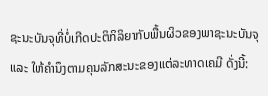ຊະນະບັນຈຸທີ່ບໍ່ເກີດປະຕິກິລິຍາກັບພື້ນຜິວຂອງພາຊະນະບັນຈຸ ແລະ ໃຫ້ຄໍານຶງຕາມຄຸນລັກສະນະຂອງແຕ່ລະທາດເຄມີ ດັ່ງນີ້: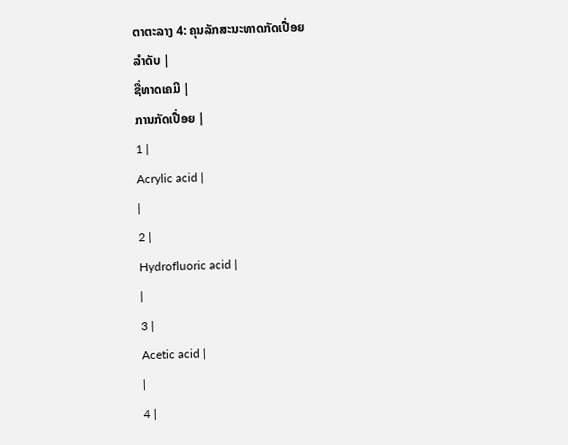ຕາຕະລາງ 4: ຄຸນລັກສະນະທາດກັດເປື່ອຍ
ລໍາດັບ |
ຊື່ທາດເຄມີ |
ການກັດເປື່ອຍ |
1 |
Acrylic acid |
|
2 |
Hydrofluoric acid |
|
3 |
Acetic acid |
|
4 |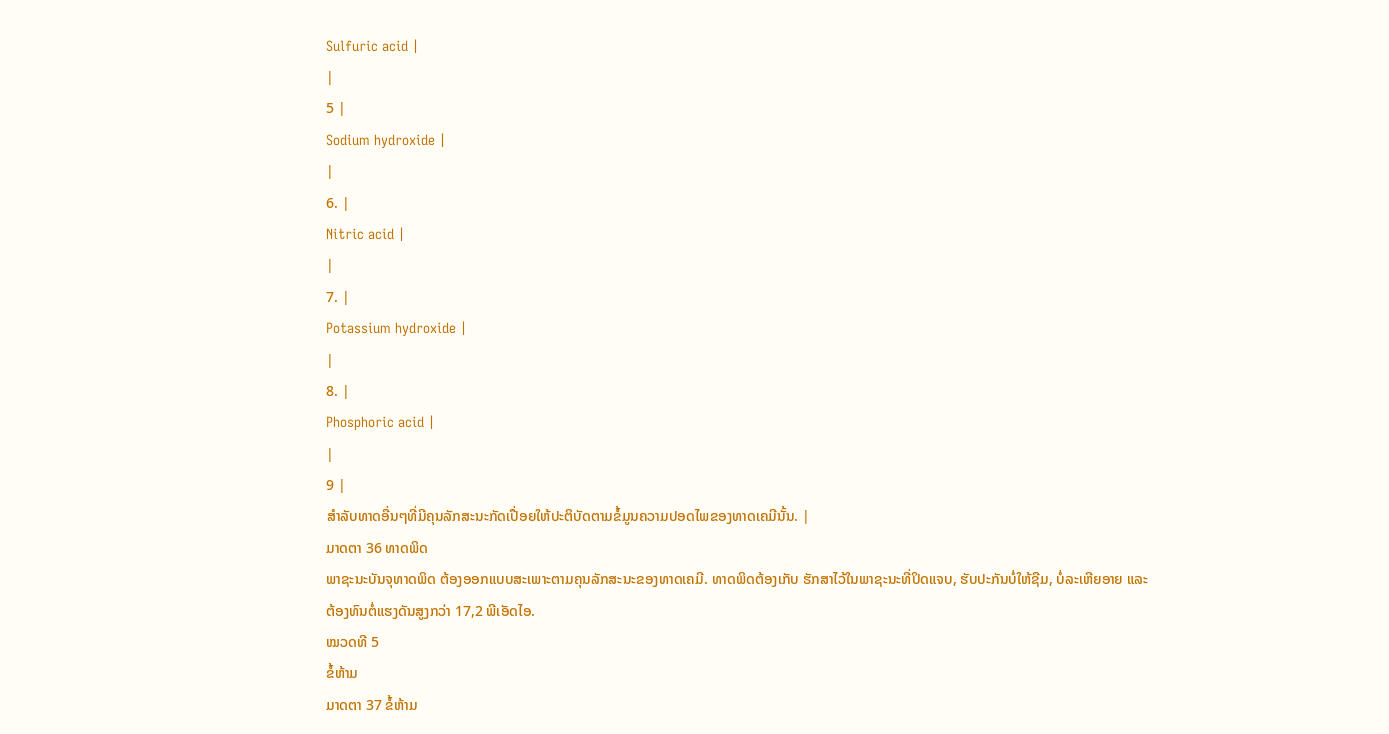Sulfuric acid |
|
5 |
Sodium hydroxide |
|
6. |
Nitric acid |
|
7. |
Potassium hydroxide |
|
8. |
Phosphoric acid |
|
9 |
ສໍາລັບທາດອື່ນໆທີ່ມີຄຸນລັກສະນະກັດເປື່ອຍໃຫ້ປະຕິບັດຕາມຂໍ້ມູນຄວາມປອດໄພຂອງທາດເຄມີນັ້ນ. |
ມາດຕາ 36 ທາດພິດ
ພາຊະນະບັນຈຸທາດພິດ ຕ້ອງອອກແບບສະເພາະຕາມຄຸນລັກສະນະຂອງທາດເຄມີ. ທາດພິດຕ້ອງເກັບ ຮັກສາໄວ້ໃນພາຊະນະທີ່ປິດແຈບ, ຮັບປະກັນບໍ່ໃຫ້ຊືມ, ບໍ່ລະເຫີຍອາຍ ແລະ ຕ້ອງທົນຕໍ່ແຮງດັນສູງກວ່າ 17,2 ພີເອັດໄອ.
ໝວດທີ 5
ຂໍ້ຫ້າມ
ມາດຕາ 37 ຂໍ້ຫ້າມ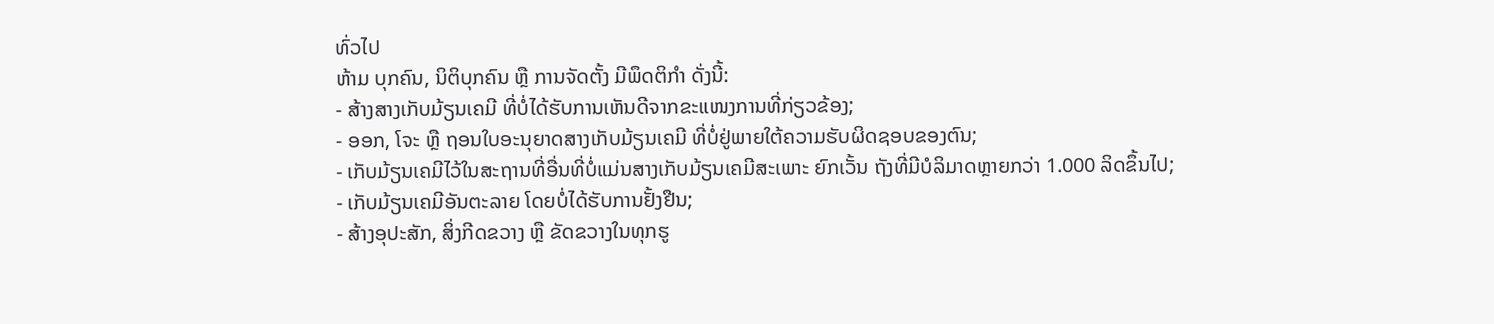ທົ່ວໄປ
ຫ້າມ ບຸກຄົນ, ນິຕິບຸກຄົນ ຫຼື ການຈັດຕັ້ງ ມີພຶດຕິກໍາ ດັ່ງນີ້:
- ສ້າງສາງເກັບມ້ຽນເຄມີ ທີ່ບໍ່ໄດ້ຮັບການເຫັນດີຈາກຂະແໜງການທີ່ກ່ຽວຂ້ອງ;
- ອອກ, ໂຈະ ຫຼື ຖອນໃບອະນຸຍາດສາງເກັບມ້ຽນເຄມີ ທີ່ບໍ່ຢູ່ພາຍໃຕ້ຄວາມຮັບຜິດຊອບຂອງຕົນ;
- ເກັບມ້ຽນເຄມີໄວ້ໃນສະຖານທີ່ອື່ນທີ່ບໍ່ແມ່ນສາງເກັບມ້ຽນເຄມີສະເພາະ ຍົກເວັ້ນ ຖັງທີ່ມີບໍລິມາດຫຼາຍກວ່າ 1.000 ລິດຂຶ້ນໄປ;
- ເກັບມ້ຽນເຄມີອັນຕະລາຍ ໂດຍບໍ່ໄດ້ຮັບການຢັ້ງຢືນ;
- ສ້າງອຸປະສັກ, ສິ່ງກີດຂວາງ ຫຼື ຂັດຂວາງໃນທຸກຮູ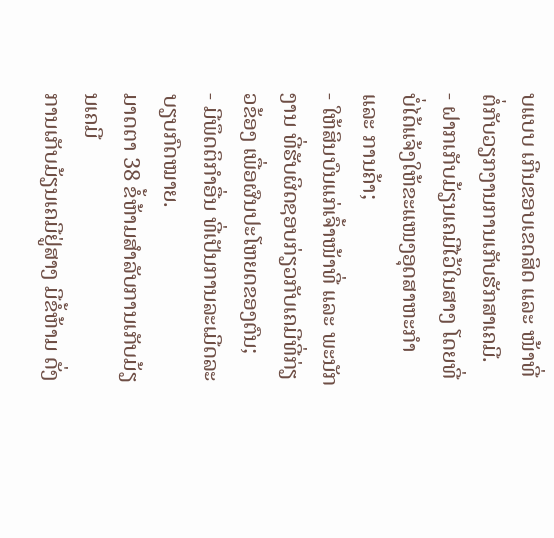ບແບບ ເກີນຂອບເຂດສິດ ແລະ ໜ້າທີ່ ຕໍ່ກັບວຽກງານການເກັບຮັກສາເຄມີ.
- ຝາກເກັບມ້ຽນເຄມີໄວ້ໃນສາງ ໂດຍທີ່ບໍ່ໄດ້ແຈ້ງໃຫ້ຂະແໜງອຸດສາຫະກໍາ ແລະ ການຄ້າ;
- ໃຫ້ສິນບົນແກ່ເຈົ້າໜ້າທີ່ ແລະ ພະນັກງານ ທີ່ຮັບຜິດຊອບກ່ຽວກັບເຄມີທີ່ກ່ຽວຂ້ອງ ເພື່ອຜົນປະໂຫຍດຂອງຕົນ;
- ມີພຶດຕິກຳອື່ນ ທີ່ເປັນການລະເມີດລະບຽບກົດໝາຍ.
ມາດຕາ 38 ຂໍ້ຫ້າມສໍາລັບການເກັບມ້ຽນເຄມີ
ການເກັບມ້ຽນເຄມີຢູ່ສາງ ມີຂໍ້ຫ້າມ ດັ່ງ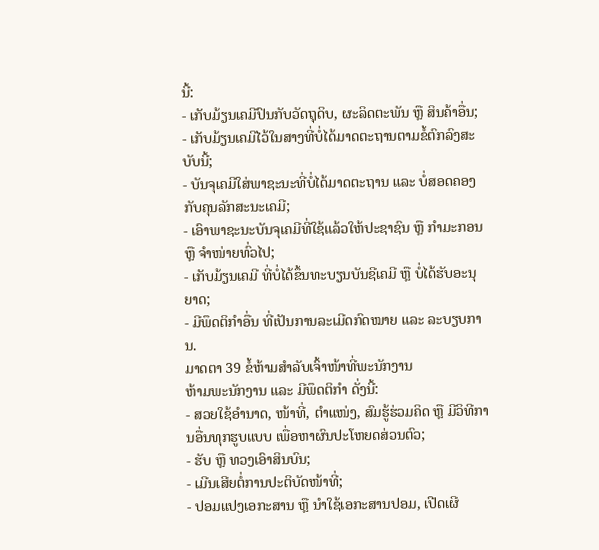ນີ້:
- ເກັບມ້ຽນເຄມີປົນກັບວັດຖຸດິບ, ຜະລິດຕະພັນ ຫຼື ສິນຄ້າອື່ນ;
- ເກັບມ້ຽນເຄມີໄວ້ໃນສາງທີ່ບໍ່ໄດ້ມາດຕະຖານຕາມຂໍ້ຕົກລົງສະບັບນີ້;
- ບັນຈຸເຄມີໃສ່ພາຊະນະທີ່ບໍ່ໄດ້ມາດຕະຖານ ແລະ ບໍ່ສອດຄອງກັບຄຸນລັກສະນະເຄມີ;
- ເອົາພາຊະນະບັນຈຸເຄມີທີ່ໃຊ້ແລ້ວໃຫ້ປະຊາຊົນ ຫຼື ກຳມະກອນ ຫຼື ຈຳໜ່າຍທົ່ວໄປ;
- ເກັບມ້ຽນເຄມີ ທີ່ບໍ່ໄດ້ຂຶ້ນທະບຽນບັນຊີເຄມີ ຫຼື ບໍ່ໄດ້ຮັບອະນຸຍາດ;
- ມີພຶດຕິກໍາອື່ນ ທີ່ເປັນການລະເມີດກົດໝາຍ ແລະ ລະບຽບການ.
ມາດຕາ 39 ຂໍ້ຫ້າມສໍາລັບເຈົ້າໜ້າທີ່ພະນັກງານ
ຫ້າມພະນັກງານ ແລະ ມີພຶດຕິກໍາ ດັ່ງນີ້:
- ສວຍໃຊ້ອຳນາດ, ໜ້າທີ່, ຕຳແໜ່ງ, ສົມຮູ້ຮ່ວມຄິດ ຫຼື ມີວິທີການອື່ນທຸກຮູບແບບ ເພື່ອຫາຜົນປະໂຫຍດສ່ວນຕົວ;
- ຮັບ ຫຼື ທວງເອົາສິນບົນ;
- ເມີນເສີຍຕໍ່ການປະຕິບັດໜ້າທີ່;
- ປອມແປງເອກະສານ ຫຼື ນຳໃຊ້ເອກະສານປອມ, ເປີດເຜີ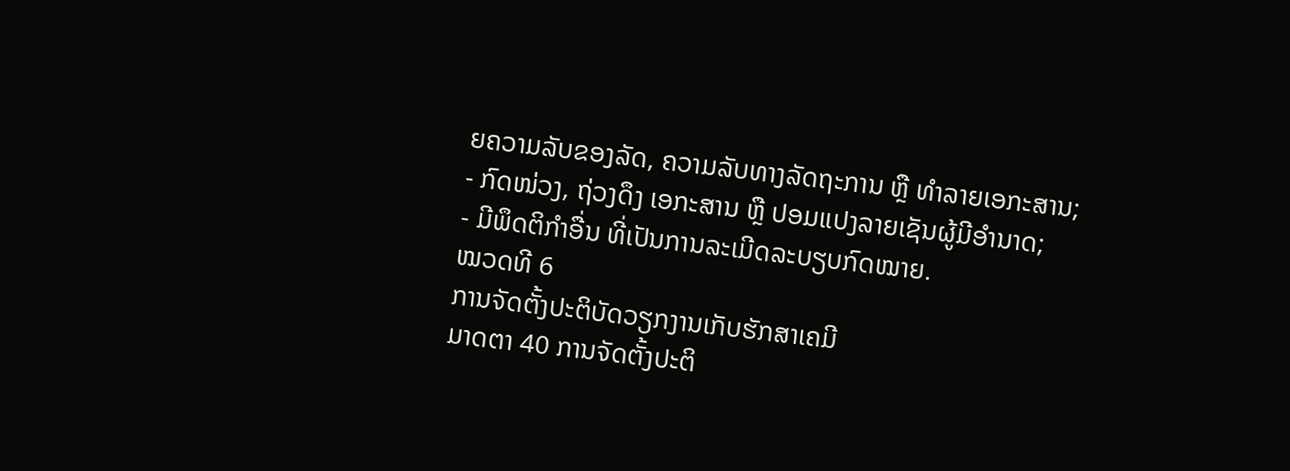ຍຄວາມລັບຂອງລັດ, ຄວາມລັບທາງລັດຖະການ ຫຼື ທໍາລາຍເອກະສານ;
- ກົດໜ່ວງ, ຖ່ວງດຶງ ເອກະສານ ຫຼື ປອມແປງລາຍເຊັນຜູ້ມີອຳນາດ;
- ມີພຶດຕິກຳອື່ນ ທີ່ເປັນການລະເມີດລະບຽບກົດໝາຍ.
ໝວດທີ 6
ການຈັດຕັ້ງປະຕິບັດວຽກງານເກັບຮັກສາເຄມີ
ມາດຕາ 40 ການຈັດຕັ້ງປະຕິ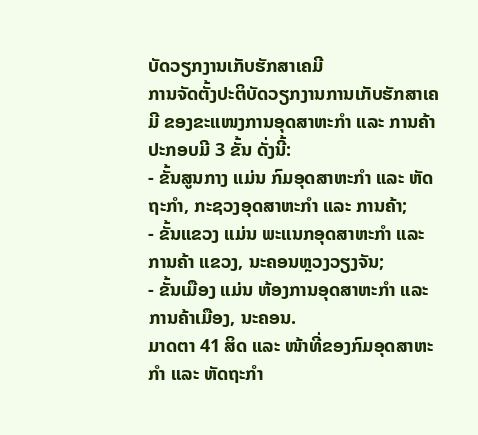ບັດວຽກງານເກັບຮັກສາເຄມີ
ການຈັດຕັ້ງປະຕິບັດວຽກງານການເກັບຮັກສາເຄມີ ຂອງຂະແໜງການອຸດສາຫະກຳ ແລະ ການຄ້າ ປະກອບມີ 3 ຂັ້ນ ດັ່ງນີ້:
- ຂັ້ນສູນກາງ ແມ່ນ ກົມອຸດສາຫະກຳ ແລະ ຫັດຖະກຳ, ກະຊວງອຸດສາຫະກຳ ແລະ ການຄ້າ;
- ຂັ້ນແຂວງ ແມ່ນ ພະແນກອຸດສາຫະກຳ ແລະ ການຄ້າ ແຂວງ, ນະຄອນຫຼວງວຽງຈັນ;
- ຂັ້ນເມືອງ ແມ່ນ ຫ້ອງການອຸດສາຫະກໍາ ແລະ ການຄ້າເມືອງ, ນະຄອນ.
ມາດຕາ 41 ສິດ ແລະ ໜ້າທີ່ຂອງກົມອຸດສາຫະກຳ ແລະ ຫັດຖະກຳ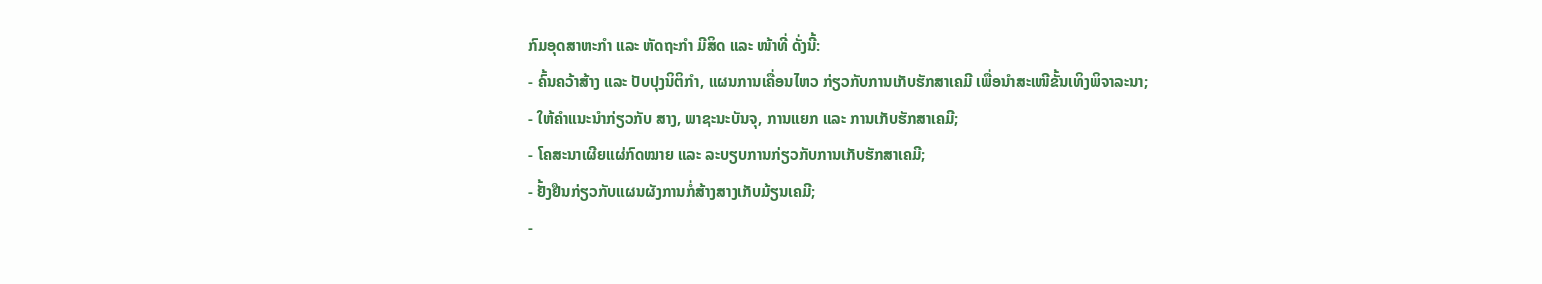ກົມອຸດສາຫະກຳ ແລະ ຫັດຖະກຳ ມີສິດ ແລະ ໜ້າທີ່ ດັ່ງນີ້:
- ຄົ້ນຄວ້າສ້າງ ແລະ ປັບປຸງນິຕິກຳ, ແຜນການເຄື່ອນໄຫວ ກ່ຽວກັບການເກັບຮັກສາເຄມີ ເພື່ອນໍາສະເໜີຂັ້ນເທິງພິຈາລະນາ;
- ໃຫ້ຄໍາແນະນໍາກ່ຽວກັບ ສາງ, ພາຊະນະບັນຈຸ, ການແຍກ ແລະ ການເກັບຮັກສາເຄມີ;
- ໂຄສະນາເຜີຍແຜ່ກົດໝາຍ ແລະ ລະບຽບການກ່ຽວກັບການເກັບຮັກສາເຄມີ;
- ຢັ້ງຢືນກ່ຽວກັບແຜນຜັງການກໍ່ສ້າງສາງເກັບມ້ຽນເຄມີ;
-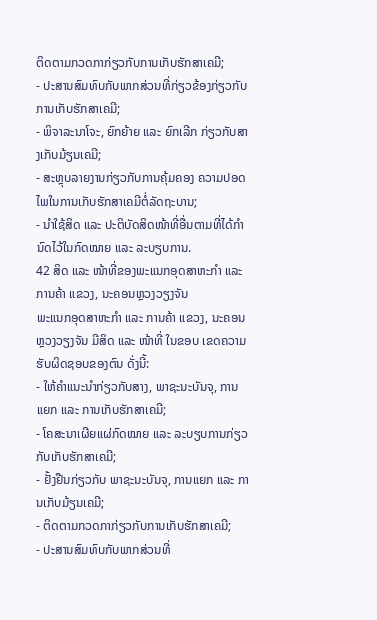ຕິດຕາມກວດກາກ່ຽວກັບການເກັບຮັກສາເຄມີ;
- ປະສານສົມທົບກັບພາກສ່ວນທີ່ກ່ຽວຂ້ອງກ່ຽວກັບການເກັບຮັກສາເຄມີ;
- ພິຈາລະນາໂຈະ, ຍົກຍ້າຍ ແລະ ຍົກເລີກ ກ່ຽວກັບສາງເກັບມ້ຽນເຄມີ;
- ສະຫຼຸບລາຍງານກ່ຽວກັບການຄຸ້ມຄອງ ຄວາມປອດໄພໃນການເກັບຮັກສາເຄມີຕໍ່ລັດຖະບານ;
- ນໍາໃຊ້ສິດ ແລະ ປະຕິບັດສິດໜ້າທີ່ອື່ນຕາມທີ່ໄດ້ກຳນົດໄວ້ໃນກົດໝາຍ ແລະ ລະບຽບການ.
42 ສິດ ແລະ ໜ້າທີ່ຂອງພະແນກອຸດສາຫະກຳ ແລະ ການຄ້າ ແຂວງ, ນະຄອນຫຼວງວຽງຈັນ
ພະແນກອຸດສາຫະກຳ ແລະ ການຄ້າ ແຂວງ, ນະຄອນຫຼວງວຽງຈັນ ມີສິດ ແລະ ໜ້າທີ່ ໃນຂອບ ເຂດຄວາມຮັບຜິດຊອບຂອງຕົນ ດັ່ງນີ້:
- ໃຫ້ຄໍາແນະນໍາກ່ຽວກັບສາງ, ພາຊະນະບັນຈຸ, ການແຍກ ແລະ ການເກັບຮັກສາເຄມີ;
- ໂຄສະນາເຜີຍແຜ່ກົດໝາຍ ແລະ ລະບຽບການກ່ຽວກັບເກັບຮັກສາເຄມີ;
- ຢັ້ງຢືນກ່ຽວກັບ ພາຊະນະບັນຈຸ, ການແຍກ ແລະ ການເກັບມ້ຽນເຄມີ;
- ຕິດຕາມກວດກາກ່ຽວກັບການເກັບຮັກສາເຄມີ;
- ປະສານສົມທົບກັບພາກສ່ວນທີ່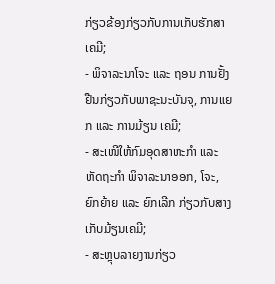ກ່ຽວຂ້ອງກ່ຽວກັບການເກັບຮັກສາເຄມີ;
- ພິຈາລະນາໂຈະ ແລະ ຖອນ ການຢັ້ງຢືນກ່ຽວກັບພາຊະນະບັນຈຸ, ການແຍກ ແລະ ການມ້ຽນ ເຄມີ;
- ສະເໜີໃຫ້ກົມອຸດສາຫະກຳ ແລະ ຫັດຖະກຳ ພິຈາລະນາອອກ, ໂຈະ, ຍົກຍ້າຍ ແລະ ຍົກເລີກ ກ່ຽວກັບສາງເກັບມ້ຽນເຄມີ;
- ສະຫຼຸບລາຍງານກ່ຽວ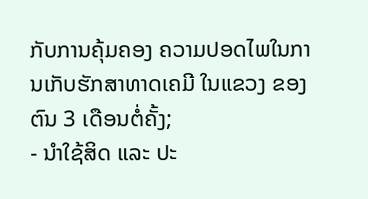ກັບການຄຸ້ມຄອງ ຄວາມປອດໄພໃນການເກັບຮັກສາທາດເຄມີ ໃນແຂວງ ຂອງຕົນ 3 ເດືອນຕໍ່ຄັ້ງ;
- ນໍາໃຊ້ສິດ ແລະ ປະ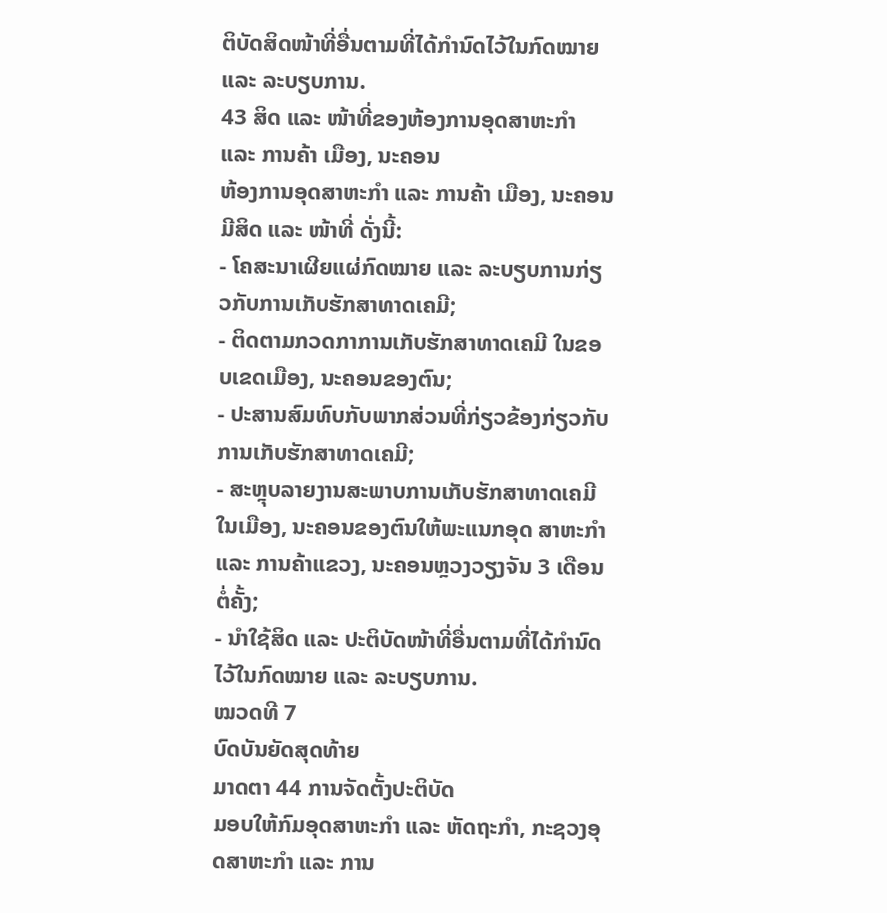ຕິບັດສິດໜ້າທີ່ອື່ນຕາມທີ່ໄດ້ກຳນົດໄວ້ໃນກົດໝາຍ ແລະ ລະບຽບການ.
43 ສິດ ແລະ ໜ້າທີ່ຂອງຫ້ອງການອຸດສາຫະກຳ ແລະ ການຄ້າ ເມືອງ, ນະຄອນ
ຫ້ອງການອຸດສາຫະກຳ ແລະ ການຄ້າ ເມືອງ, ນະຄອນ ມີສິດ ແລະ ໜ້າທີ່ ດັ່ງນີ້:
- ໂຄສະນາເຜີຍແຜ່ກົດໝາຍ ແລະ ລະບຽບການກ່ຽວກັບການເກັບຮັກສາທາດເຄມີ;
- ຕິດຕາມກວດກາການເກັບຮັກສາທາດເຄມີ ໃນຂອບເຂດເມືອງ, ນະຄອນຂອງຕົນ;
- ປະສານສົມທົບກັບພາກສ່ວນທີ່ກ່ຽວຂ້ອງກ່ຽວກັບການເກັບຮັກສາທາດເຄມີ;
- ສະຫຼຸບລາຍງານສະພາບການເກັບຮັກສາທາດເຄມີ ໃນເມືອງ, ນະຄອນຂອງຕົນໃຫ້ພະແນກອຸດ ສາຫະກຳ ແລະ ການຄ້າແຂວງ, ນະຄອນຫຼວງວຽງຈັນ 3 ເດືອນຕໍ່ຄັ້ງ;
- ນໍາໃຊ້ສິດ ແລະ ປະຕິບັດໜ້າທີ່ອື່ນຕາມທີ່ໄດ້ກຳນົດໄວ້ໃນກົດໝາຍ ແລະ ລະບຽບການ.
ໝວດທີ 7
ບົດບັນຍັດສຸດທ້າຍ
ມາດຕາ 44 ການຈັດຕັ້ງປະຕິບັດ
ມອບໃຫ້ກົມອຸດສາຫະກຳ ແລະ ຫັດຖະກຳ, ກະຊວງອຸດສາຫະກໍາ ແລະ ການ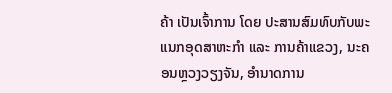ຄ້າ ເປັນເຈົ້າການ ໂດຍ ປະສານສົມທົບກັບພະແນກອຸດສາຫະກໍາ ແລະ ການຄ້າແຂວງ, ນະຄອນຫຼວງວຽງຈັນ, ອໍານາດການ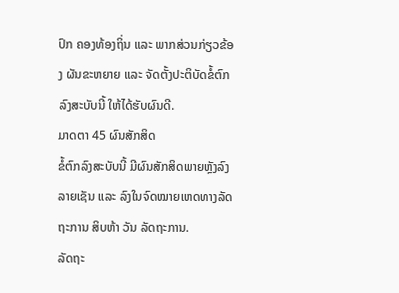ປົກ ຄອງທ້ອງຖິ່ນ ແລະ ພາກສ່ວນກ່ຽວຂ້ອງ ຜັນຂະຫຍາຍ ແລະ ຈັດຕັ້ງປະຕິບັດຂໍ້ຕົກລົງສະບັບນີ້ ໃຫ້ໄດ້ຮັບຜົນດີ.
ມາດຕາ 45 ຜົນສັກສິດ
ຂໍ້ຕົກລົງສະບັບນີ້ ມີຜົນສັກສິດພາຍຫຼັງລົງລາຍເຊັນ ແລະ ລົງໃນຈົດໝາຍເຫດທາງລັດຖະການ ສິບຫ້າ ວັນ ລັດຖະການ.
ລັດຖະ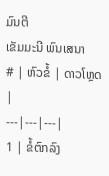ມົນຕີ
ເຂັມມະນີ ພົນເສນາ
# | ຫົວຂໍ້ | ດາວໂຫຼດ |
---|---|---|
1 | ຂໍ້ຕົກລົງ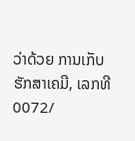ວ່າດ້ວຍ ການເກັບຮັກສາເຄມີ, ເລກທີ 0072/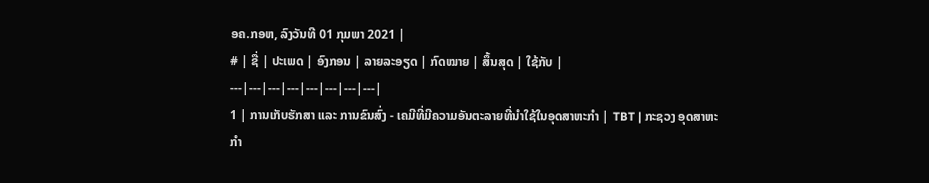ອຄ.ກອຫ, ລົງວັນທີ 01 ກຸມພາ 2021 |
# | ຊື່ | ປະເພດ | ອົງກອນ | ລາຍລະອຽດ | ກົດໝາຍ | ສຶ້ນສຸດ | ໃຊ້ກັບ |
---|---|---|---|---|---|---|---|
1 | ການເກັບຮັກສາ ແລະ ການຂົນສົ່ງ - ເຄມີທີ່ມີຄວາມອັນຕະລາຍທີ່ນຳໃຊ້ໃນອຸດສາຫະກຳ | TBT | ກະຊວງ ອຸດສາຫະກຳ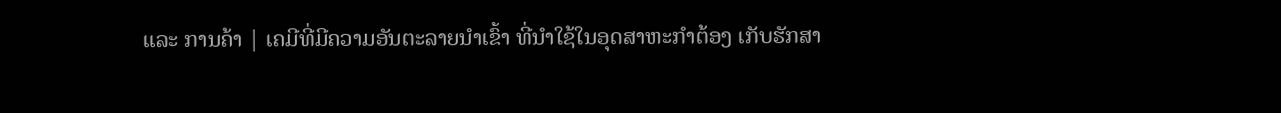ແລະ ການຄ້າ | ເຄມີທີ່ມີຄວາມອັນຕະລາຍນໍາເຂົ້າ ທີ່ນຳໃຊ້ໃນອຸດສາຫະກຳຕ້ອງ ເກັບຮັກສາ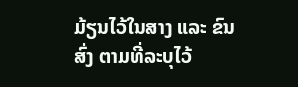ມ້ຽນໄວ້ໃນສາງ ແລະ ຂົນສົ່ງ ຕາມທີ່ລະບຸໄວ້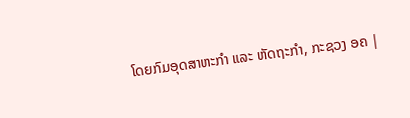ໂດຍກົມອຸດສາຫະກຳ ແລະ ຫັດຖະກຳ, ກະຊວງ ອຄ |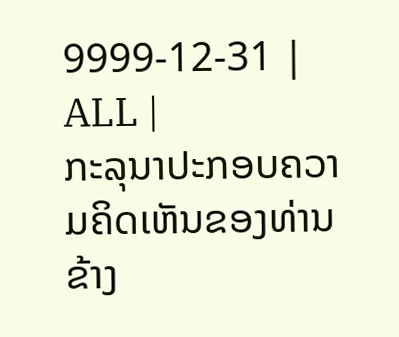9999-12-31 | ALL |
ກະລຸນາປະກອບຄວາມຄິດເຫັນຂອງທ່ານຂ້າງ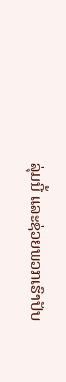ລຸ່ມນີ້ ແລະຊ່ວຍພວກເຮົາປັບ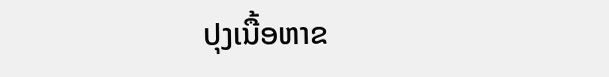ປຸງເນື້ອຫາຂ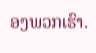ອງພວກເຮົາ.